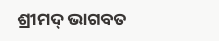ଶ୍ରୀମଦ୍ ଭାଗବତ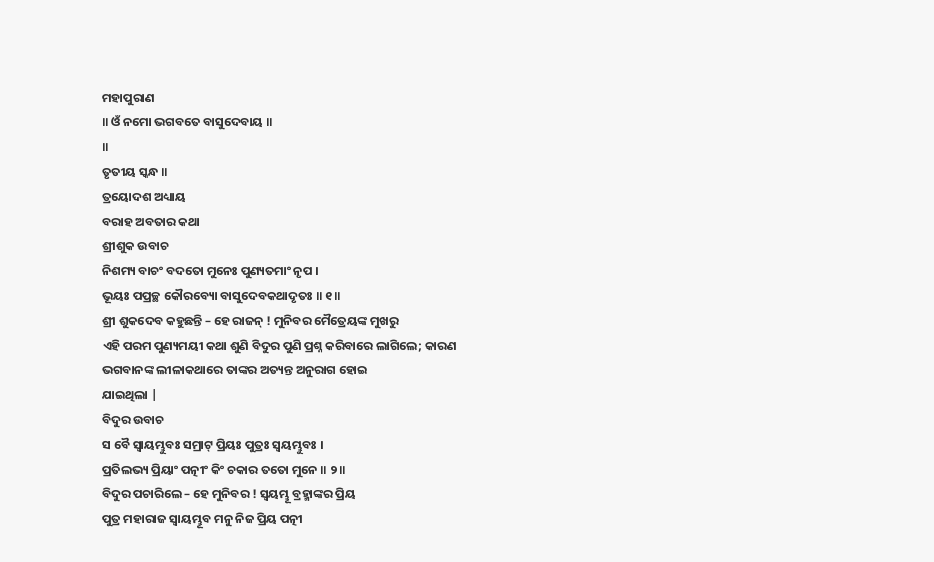ମହାପୁରାଣ
॥ ଓଁ ନମୋ ଭଗବତେ ବାସୁଦେବାୟ ॥
॥
ତୃତୀୟ ସ୍କନ୍ଧ ॥
ତ୍ରୟୋଦଶ ଅଧ୍ୟାୟ
ବରାହ ଅବତାର କଥା
ଶ୍ରୀଶୁକ ଉବାଚ
ନିଶମ୍ୟ ବାଚଂ ବଦତୋ ମୁନେଃ ପୁଣ୍ୟତମାଂ ନୃପ ।
ଭୂୟଃ ପପ୍ରଚ୍ଛ କୌରବ୍ୟୋ ବାସୁଦେବକଥାଦୃତଃ ॥ ୧॥
ଶ୍ରୀ ଶୁକଦେବ କହୁଛନ୍ତି – ହେ ରାଜନ୍ ! ମୁନିବର ମୈତ୍ରେୟଙ୍କ ମୁଖରୁ
ଏହି ପରମ ପୁଣ୍ୟମୟୀ କଥା ଶୁଣି ବିଦୁର ପୁଣି ପ୍ରଶ୍ନ କରିବାରେ ଲାଗିଲେ; କାରଣ ଭଗବାନଙ୍କ ଲୀଳାକଥାରେ ତାଙ୍କର ଅତ୍ୟନ୍ତ ଅନୁରାଗ ହୋଇ
ଯାଇଥିଲା |
ବିଦୁର ଉବାଚ
ସ ବୈ ସ୍ୱାୟମ୍ଭୁବଃ ସମ୍ରାଟ୍ ପ୍ରିୟଃ ପୁତ୍ରଃ ସ୍ୱୟମ୍ଭୁବଃ ।
ପ୍ରତିଲଭ୍ୟ ପ୍ରିୟାଂ ପତ୍ନୀଂ କିଂ ଚକାର ତତୋ ମୁନେ ॥ ୨॥
ବିଦୁର ପଚାରିଲେ – ହେ ମୁନିବର ! ସ୍ବୟମ୍ଭୂ ବ୍ରହ୍ମାଙ୍କର ପ୍ରିୟ
ପୁତ୍ର ମହାରାଜ ସ୍ବାୟମ୍ଭୂବ ମନୁ ନିଜ ପ୍ରିୟ ପତ୍ନୀ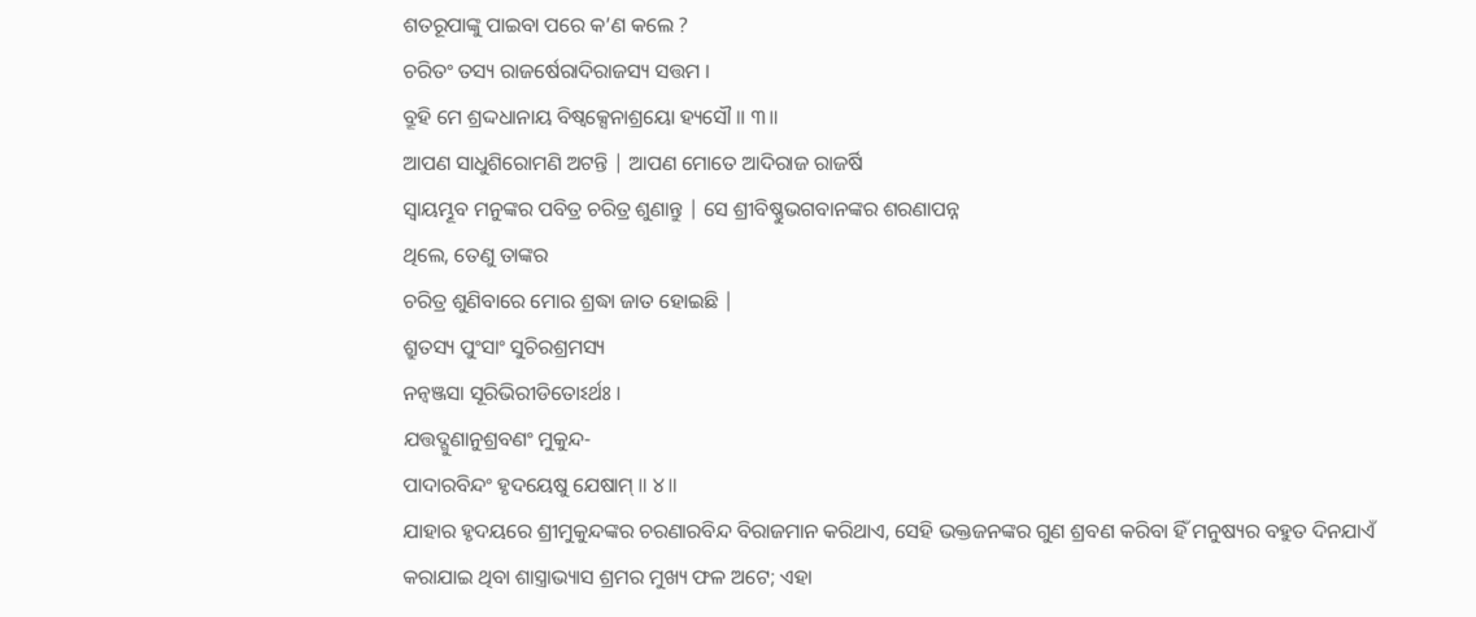ଶତରୂପାଙ୍କୁ ପାଇବା ପରେ କ’ଣ କଲେ ?
ଚରିତଂ ତସ୍ୟ ରାଜର୍ଷେରାଦିରାଜସ୍ୟ ସତ୍ତମ ।
ବ୍ରୂହି ମେ ଶ୍ରଦ୍ଦଧାନାୟ ବିଷ୍ୱକ୍ସେନାଶ୍ରୟୋ ହ୍ୟସୌ ॥ ୩॥
ଆପଣ ସାଧୁଶିରୋମଣି ଅଟନ୍ତି | ଆପଣ ମୋତେ ଆଦିରାଜ ରାଜର୍ଷି
ସ୍ବାୟମ୍ଭୂବ ମନୁଙ୍କର ପବିତ୍ର ଚରିତ୍ର ଶୁଣାନ୍ତୁ | ସେ ଶ୍ରୀବିଷ୍ଣୁଭଗବାନଙ୍କର ଶରଣାପନ୍ନ
ଥିଲେ, ତେଣୁ ତାଙ୍କର
ଚରିତ୍ର ଶୁଣିବାରେ ମୋର ଶ୍ରଦ୍ଧା ଜାତ ହୋଇଛି |
ଶ୍ରୁତସ୍ୟ ପୁଂସାଂ ସୁଚିରଶ୍ରମସ୍ୟ
ନନ୍ୱଞ୍ଜସା ସୂରିଭିରୀଡିତୋଽର୍ଥଃ ।
ଯତ୍ତଦ୍ଗୁଣାନୁଶ୍ରବଣଂ ମୁକୁନ୍ଦ-
ପାଦାରବିନ୍ଦଂ ହୃଦୟେଷୁ ଯେଷାମ୍ ॥ ୪॥
ଯାହାର ହୃଦୟରେ ଶ୍ରୀମୁକୁନ୍ଦଙ୍କର ଚରଣାରବିନ୍ଦ ବିରାଜମାନ କରିଥାଏ, ସେହି ଭକ୍ତଜନଙ୍କର ଗୁଣ ଶ୍ରବଣ କରିବା ହିଁ ମନୁଷ୍ୟର ବହୁତ ଦିନଯାଏଁ
କରାଯାଇ ଥିବା ଶାସ୍ତ୍ରାଭ୍ୟାସ ଶ୍ରମର ମୁଖ୍ୟ ଫଳ ଅଟେ; ଏହା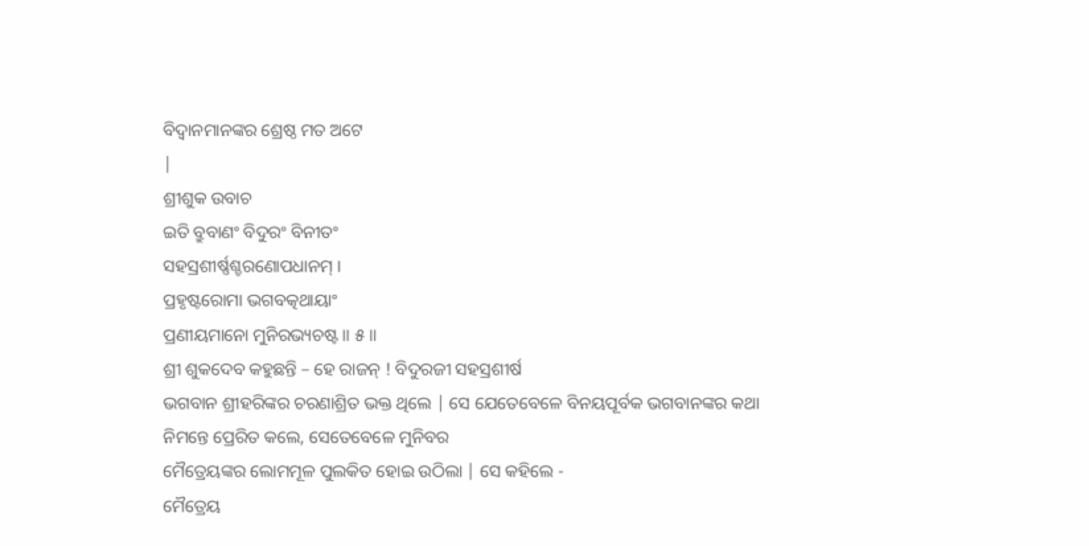ବିଦ୍ବାନମାନଙ୍କର ଶ୍ରେଷ୍ଠ ମତ ଅଟେ
|
ଶ୍ରୀଶୁକ ଉବାଚ
ଇତି ବ୍ରୁବାଣଂ ବିଦୁରଂ ବିନୀତଂ
ସହସ୍ରଶୀର୍ଷ୍ଣଶ୍ଚରଣୋପଧାନମ୍ ।
ପ୍ରହୃଷ୍ଟରୋମା ଭଗବତ୍କଥାୟାଂ
ପ୍ରଣୀୟମାନୋ ମୁନିରଭ୍ୟଚଷ୍ଟ ॥ ୫॥
ଶ୍ରୀ ଶୁକଦେବ କହୁଛନ୍ତି – ହେ ରାଜନ୍ ! ବିଦୁରଜୀ ସହସ୍ରଶୀର୍ଷ
ଭଗବାନ ଶ୍ରୀହରିଙ୍କର ଚରଣାଶ୍ରିତ ଭକ୍ତ ଥିଲେ | ସେ ଯେତେବେଳେ ବିନୟପୂର୍ବକ ଭଗବାନଙ୍କର କଥା
ନିମନ୍ତେ ପ୍ରେରିତ କଲେ, ସେତେବେଳେ ମୁନିବର
ମୈତ୍ରେୟଙ୍କର ଲୋମମୂଳ ପୁଲକିତ ହୋଇ ଉଠିଲା | ସେ କହିଲେ -
ମୈତ୍ରେୟ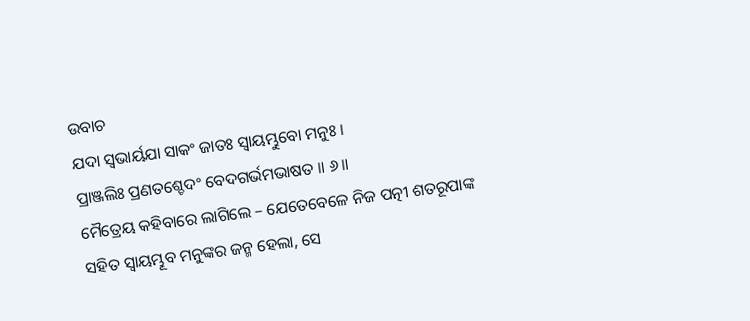ଉବାଚ
ଯଦା ସ୍ୱଭାର୍ୟଯା ସାକଂ ଜାତଃ ସ୍ୱାୟମ୍ଭୁବୋ ମନୁଃ ।
ପ୍ରାଞ୍ଜଲିଃ ପ୍ରଣତଶ୍ଚେଦଂ ବେଦଗର୍ଭମଭାଷତ ॥ ୬॥
ମୈତ୍ରେୟ କହିବାରେ ଲାଗିଲେ – ଯେତେବେଳେ ନିଜ ପତ୍ନୀ ଶତରୂପାଙ୍କ
ସହିତ ସ୍ବାୟମ୍ଭୂବ ମନୁଙ୍କର ଜନ୍ମ ହେଲା, ସେ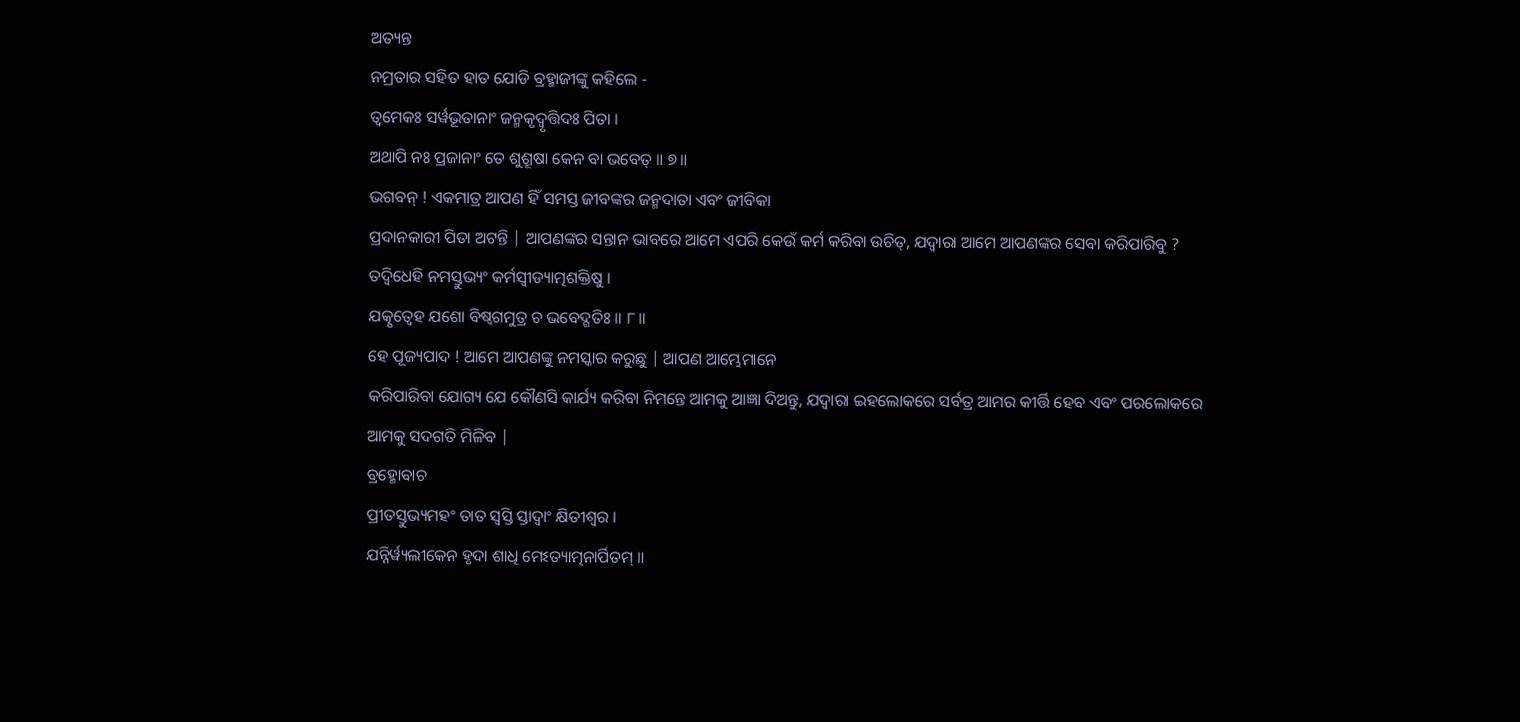ଅତ୍ୟନ୍ତ
ନମ୍ରତାର ସହିତ ହାତ ଯୋଡି ବ୍ରହ୍ମାଜୀଙ୍କୁ କହିଲେ -
ତ୍ୱମେକଃ ସର୍ୱଭୂତାନାଂ ଜନ୍ମକୃଦ୍ୱୃତ୍ତିଦଃ ପିତା ।
ଅଥାପି ନଃ ପ୍ରଜାନାଂ ତେ ଶୁଶ୍ରୂଷା କେନ ବା ଭବେତ୍ ॥ ୭॥
ଭଗବନ୍ ! ଏକମାତ୍ର ଆପଣ ହିଁ ସମସ୍ତ ଜୀବଙ୍କର ଜନ୍ମଦାତା ଏବଂ ଜୀବିକା
ପ୍ରଦାନକାରୀ ପିତା ଅଟନ୍ତି | ଆପଣଙ୍କର ସନ୍ତାନ ଭାବରେ ଆମେ ଏପରି କେଉଁ କର୍ମ କରିବା ଉଚିତ୍, ଯଦ୍ବାରା ଆମେ ଆପଣଙ୍କର ସେବା କରିପାରିବୁ ?
ତଦ୍ୱିଧେହି ନମସ୍ତୁଭ୍ୟଂ କର୍ମସ୍ୱୀଡ୍ୟାତ୍ମଶକ୍ତିଷୁ ।
ଯତ୍କୃତ୍ୱେହ ଯଶୋ ବିଷ୍ୱଗମୁତ୍ର ଚ ଭବେଦ୍ଗତିଃ ॥ ୮॥
ହେ ପୂଜ୍ୟପାଦ ! ଆମେ ଆପଣଙ୍କୁ ନମସ୍କାର କରୁଛୁ | ଆପଣ ଆମ୍ଭେମାନେ
କରିପାରିବା ଯୋଗ୍ୟ ଯେ କୌଣସି କାର୍ଯ୍ୟ କରିବା ନିମନ୍ତେ ଆମକୁ ଆଜ୍ଞା ଦିଅନ୍ତୁ, ଯଦ୍ବାରା ଇହଲୋକରେ ସର୍ବତ୍ର ଆମର କୀର୍ତ୍ତି ହେବ ଏବଂ ପରଲୋକରେ
ଆମକୁ ସଦଗତି ମିଳିବ |
ବ୍ରହ୍ମୋବାଚ
ପ୍ରୀତସ୍ତୁଭ୍ୟମହଂ ତାତ ସ୍ୱସ୍ତି ସ୍ତାଦ୍ୱାଂ କ୍ଷିତୀଶ୍ୱର ।
ଯନ୍ନିର୍ୱ୍ୟଲୀକେନ ହୃଦା ଶାଧି ମେଽତ୍ୟାତ୍ମନାର୍ପିତମ୍ ॥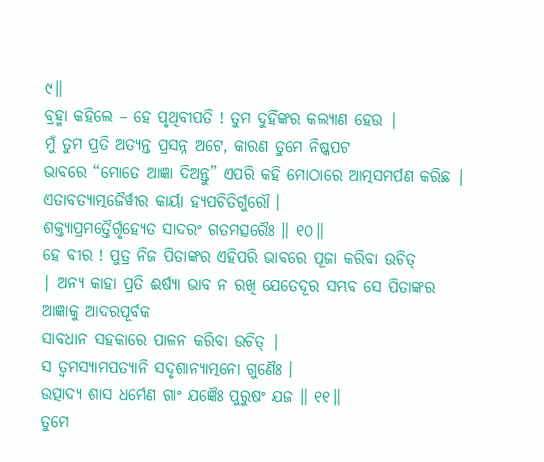୯॥
ବ୍ରହ୍ମା କହିଲେ – ହେ ପୃଥିବୀପତି ! ତୁମ ଦୁହିଁଙ୍କର କଲ୍ୟାଣ ହେଉ |
ମୁଁ ତୁମ ପ୍ରତି ଅତ୍ୟନ୍ତ ପ୍ରସନ୍ନ ଅଟେ, କାରଣ ତୁମେ ନିଷ୍କପଟ
ଭାବରେ “ମୋତେ ଆଜ୍ଞା ଦିଅନ୍ତୁ” ଏପରି କହି ମୋଠାରେ ଆତ୍ମସମର୍ପଣ କରିଛ |
ଏତାବତ୍ୟାତ୍ମଜୈର୍ୱୀର କାର୍ୟା ହ୍ୟପଚିତିର୍ଗୁରୌ ।
ଶକ୍ତ୍ୟାପ୍ରମତ୍ତୈର୍ଗୃହ୍ୟେତ ସାଦରଂ ଗତମତ୍ସରୈଃ ॥ ୧୦॥
ହେ ବୀର ! ପୁତ୍ର ନିଜ ପିତାଙ୍କର ଏହିପରି ଭାବରେ ପୂଜା କରିବା ଉଚିତ୍
| ଅନ୍ୟ କାହା ପ୍ରତି ଈର୍ଷ୍ୟା ଭାବ ନ ରଖି ଯେତେଦୂର ସମ୍ଭବ ସେ ପିତାଙ୍କର ଆଜ୍ଞାକୁ ଆଦରପୂର୍ବକ
ସାବଧାନ ସହକାରେ ପାଳନ କରିବା ଉଚିତ୍ |
ସ ତ୍ୱମସ୍ୟାମପତ୍ୟାନି ସଦୃଶାନ୍ୟାତ୍ମନୋ ଗୁଣୈଃ ।
ଉତ୍ପାଦ୍ୟ ଶାସ ଧର୍ମେଣ ଗାଂ ଯଜ୍ଞୈଃ ପୁରୁଷଂ ଯଜ ॥ ୧୧॥
ତୁମେ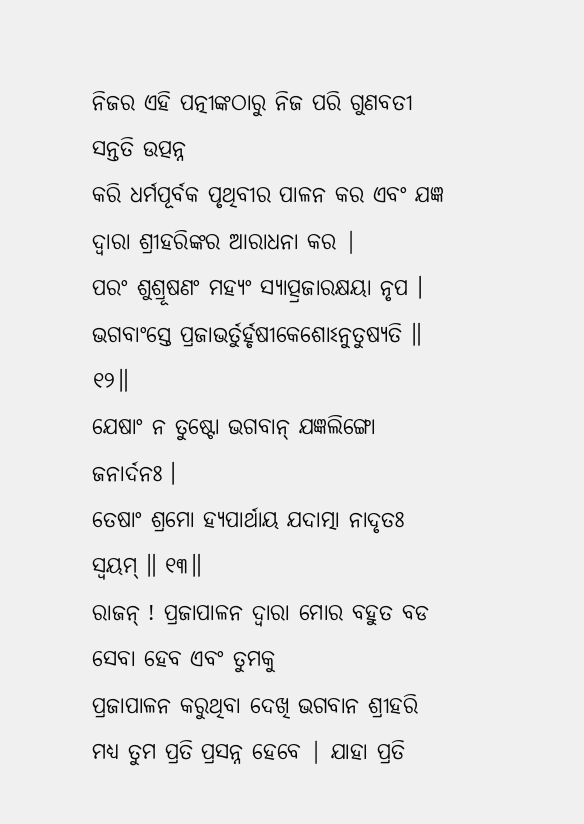ନିଜର ଏହି ପତ୍ନୀଙ୍କଠାରୁ ନିଜ ପରି ଗୁଣବତୀ ସନ୍ତତି ଉତ୍ପନ୍ନ
କରି ଧର୍ମପୂର୍ବକ ପୃଥିବୀର ପାଳନ କର ଏବଂ ଯଜ୍ଞ ଦ୍ବାରା ଶ୍ରୀହରିଙ୍କର ଆରାଧନା କର |
ପରଂ ଶୁଶ୍ରୂଷଣଂ ମହ୍ୟଂ ସ୍ୟାତ୍ପ୍ରଜାରକ୍ଷୟା ନୃପ ।
ଭଗବାଂସ୍ତେ ପ୍ରଜାଭର୍ତୁର୍ହୃଷୀକେଶୋଽନୁତୁଷ୍ୟତି ॥ ୧୨॥
ଯେଷାଂ ନ ତୁଷ୍ଟୋ ଭଗବାନ୍ ଯଜ୍ଞଲିଙ୍ଗୋ ଜନାର୍ଦନଃ ।
ତେଷାଂ ଶ୍ରମୋ ହ୍ୟପାର୍ଥାୟ ଯଦାତ୍ମା ନାଦୃତଃ ସ୍ୱୟମ୍ ॥ ୧୩॥
ରାଜନ୍ ! ପ୍ରଜାପାଳନ ଦ୍ବାରା ମୋର ବହୁତ ବଡ ସେବା ହେବ ଏବଂ ତୁମକୁ
ପ୍ରଜାପାଳନ କରୁଥିବା ଦେଖି ଭଗବାନ ଶ୍ରୀହରି ମଧ୍ୟ ତୁମ ପ୍ରତି ପ୍ରସନ୍ନ ହେବେ | ଯାହା ପ୍ରତି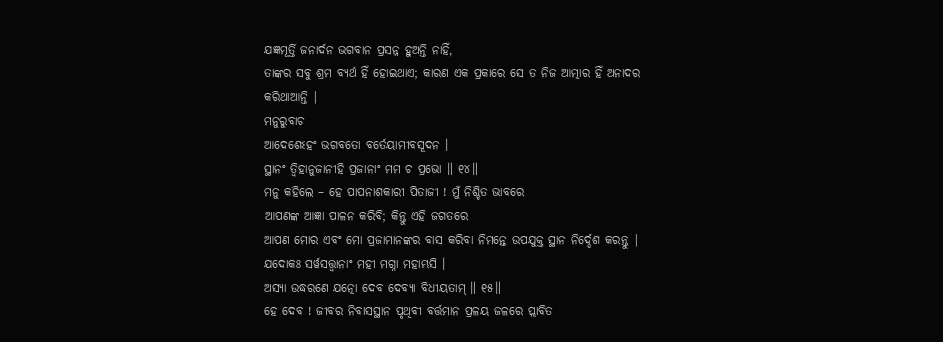ଯଜ୍ଞମୂର୍ତ୍ତି ଜନାର୍ଦନ ଭଗବାନ ପ୍ରସନ୍ନ ହୁଅନ୍ତି ନାହିଁ,
ତାଙ୍କର ସବୁ ଶ୍ରମ ବ୍ୟର୍ଥ ହିଁ ହୋଇଥାଏ; କାରଣ ଏକ ପ୍ରକାରେ ସେ ତ ନିଜ ଆତ୍ମାର ହିଁ ଅନାଦର
କରିଥାଆନ୍ତି |
ମନୁରୁବାଚ
ଆଦେଶେଽହଂ ଭଗବତୋ ବର୍ତେୟାମୀବସୂଦନ ।
ସ୍ଥାନଂ ତ୍ୱିହାନୁଜାନୀହି ପ୍ରଜାନାଂ ମମ ଚ ପ୍ରଭୋ ॥ ୧୪॥
ମନୁ କହିଲେ – ହେ ପାପନାଶକାରୀ ପିତାଜୀ ! ମୁଁ ନିଶ୍ଚିତ ଭାବରେ
ଆପଣଙ୍କ ଆଜ୍ଞା ପାଳନ କରିବି; କିନ୍ତୁ ଏହି ଜଗତରେ
ଆପଣ ମୋର ଏବଂ ମୋ ପ୍ରଜାମାନଙ୍କର ବାସ କରିବା ନିମନ୍ତେ ଉପଯୁକ୍ତ ସ୍ଥାନ ନିର୍ଦ୍ଦେଶ କରନ୍ତୁ |
ଯଦୋକଃ ସର୍ୱସତ୍ତ୍ୱାନାଂ ମହୀ ମଗ୍ନା ମହାମ୍ଭସି ।
ଅସ୍ୟା ଉଦ୍ଧରଣେ ଯତ୍ନୋ ଦେବ ଦେବ୍ୟା ବିଧୀୟତାମ୍ ॥ ୧୫॥
ହେ ଦେବ ! ଜୀବର ନିବାସସ୍ଥାନ ପୃଥିବୀ ବର୍ତ୍ତମାନ ପ୍ରଳୟ ଜଳରେ ପ୍ଲାବିତ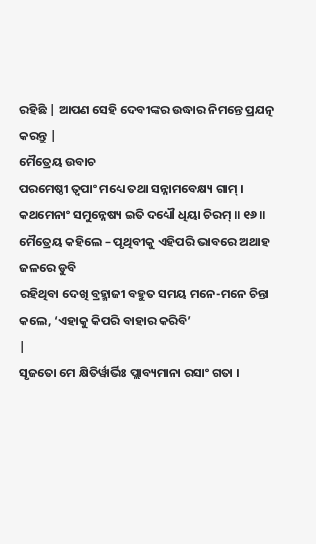ରହିଛି | ଆପଣ ସେହି ଦେବୀଙ୍କର ଉଦ୍ଧାର ନିମନ୍ତେ ପ୍ରଯତ୍ନ କରନ୍ତୁ |
ମୈତ୍ରେୟ ଉବାଚ
ପରମେଷ୍ଠୀ ତ୍ୱପାଂ ମଧ୍ୟେ ତଥା ସନ୍ନାମବେକ୍ଷ୍ୟ ଗାମ୍ ।
କଥମେନାଂ ସମୁନ୍ନେଷ୍ୟ ଇତି ଦଧ୍ୟୌ ଧିୟା ଚିରମ୍ ॥ ୧୬॥
ମୈତ୍ରେୟ କହିଲେ – ପୃଥିବୀକୁ ଏହିପରି ଭାବରେ ଅଥାହ ଜଳରେ ଡୁବି
ରହିଥିବା ଦେଖି ବ୍ରହ୍ମାଜୀ ବହୁତ ସମୟ ମନେ-ମନେ ଚିନ୍ତା କଲେ, ‘ଏହାକୁ କିପରି ବାହାର କରିବି’
|
ସୃଜତୋ ମେ କ୍ଷିତିର୍ୱାର୍ଭିଃ ପ୍ଲାବ୍ୟମାନା ରସାଂ ଗତା ।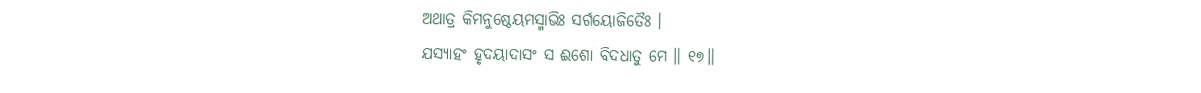ଅଥାତ୍ର କିମନୁଷ୍ଠେୟମସ୍ମାଭିଃ ସର୍ଗୟୋଜିତୈଃ ।
ଯସ୍ୟାହଂ ହୃଦୟାଦାସଂ ସ ଈଶୋ ବିଦଧାତୁ ମେ ॥ ୧୭॥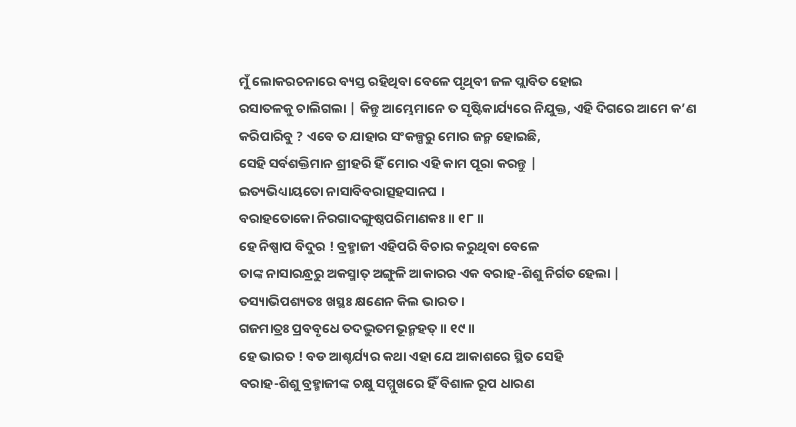ମୁଁ ଲୋକରଚନାରେ ବ୍ୟସ୍ତ ରହିଥିବା ବେଳେ ପୃଥିବୀ ଜଳ ପ୍ଲାବିତ ହୋଇ
ରସାତଳକୁ ଚାଲିଗଲା | କିନ୍ତୁ ଆମ୍ଭେମାନେ ତ ସୃଷ୍ଟିକାର୍ଯ୍ୟରେ ନିଯୁକ୍ତ, ଏହି ଦିଗରେ ଆମେ କ’ଣ
କରିପାରିବୁ ? ଏବେ ତ ଯାହାର ସଂକଳ୍ପରୁ ମୋର ଜନ୍ମ ହୋଇଛି,
ସେହି ସର୍ବଶକ୍ତିମାନ ଶ୍ରୀହରି ହିଁ ମୋର ଏହି କାମ ପୂରା କରନ୍ତୁ |
ଇତ୍ୟଭିଧ୍ୟାୟତୋ ନାସାବିବରାତ୍ସହସାନଘ ।
ବରାହତୋକୋ ନିରଗାଦଙ୍ଗୁଷ୍ଠପରିମାଣକଃ ॥ ୧୮॥
ହେ ନିଷ୍ପାପ ବିଦୁର ! ବ୍ରହ୍ମାଜୀ ଏହିପରି ବିଚାର କରୁଥିବା ବେଳେ
ତାଙ୍କ ନାସାରନ୍ଧ୍ରରୁ ଅକସ୍ମାତ୍ ଅଙ୍ଗୁଳି ଆକାରର ଏକ ବରାହ-ଶିଶୁ ନିର୍ଗତ ହେଲା |
ତସ୍ୟାଭିପଶ୍ୟତଃ ଖସ୍ଥଃ କ୍ଷଣେନ କିଲ ଭାରତ ।
ଗଜମାତ୍ରଃ ପ୍ରବବୃଧେ ତଦଦ୍ଭୁତମଭୂନ୍ମହତ୍ ॥ ୧୯॥
ହେ ଭାରତ ! ବଡ ଆଶ୍ଚର୍ଯ୍ୟର କଥା ଏହା ଯେ ଆକାଶରେ ସ୍ଥିତ ସେହି
ବରାହ-ଶିଶୁ ବ୍ରହ୍ମାଜୀଙ୍କ ଚକ୍ଷୁ ସମ୍ମୁଖରେ ହିଁ ବିଶାଳ ରୂପ ଧାରଣ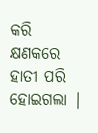କରି କ୍ଷଣକରେ ହାତୀ ପରି
ହୋଇଗଲା |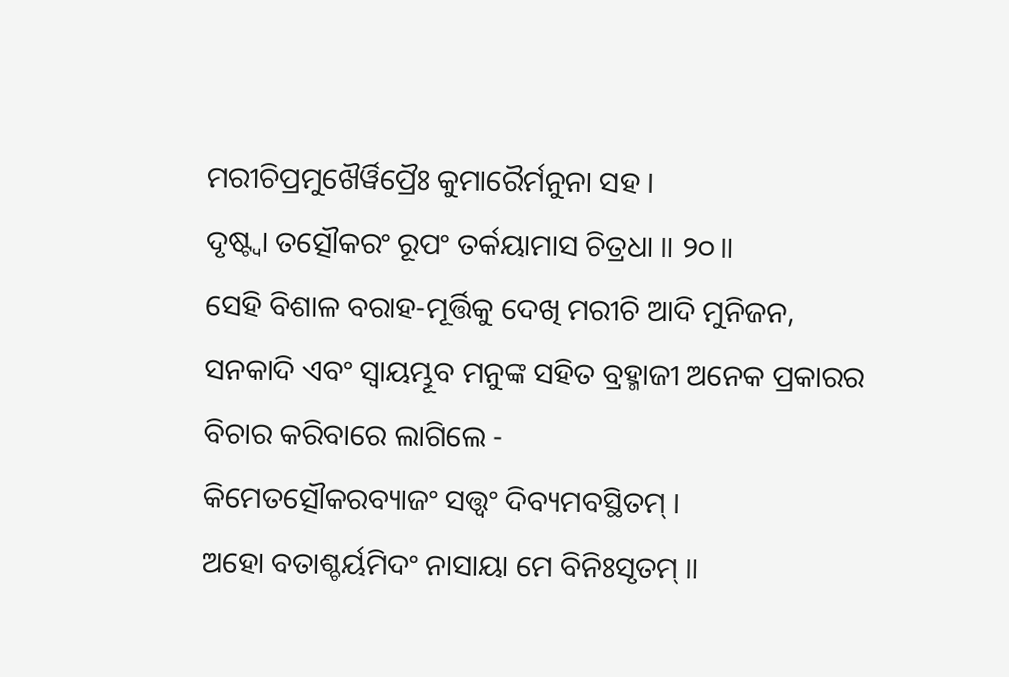ମରୀଚିପ୍ରମୁଖୈର୍ୱିପ୍ରୈଃ କୁମାରୈର୍ମନୁନା ସହ ।
ଦୃଷ୍ଟ୍ୱା ତତ୍ସୌକରଂ ରୂପଂ ତର୍କୟାମାସ ଚିତ୍ରଧା ॥ ୨୦॥
ସେହି ବିଶାଳ ବରାହ-ମୂର୍ତ୍ତିକୁ ଦେଖି ମରୀଚି ଆଦି ମୁନିଜନ, ସନକାଦି ଏବଂ ସ୍ବାୟମ୍ଭୂବ ମନୁଙ୍କ ସହିତ ବ୍ରହ୍ମାଜୀ ଅନେକ ପ୍ରକାରର
ବିଚାର କରିବାରେ ଲାଗିଲେ -
କିମେତତ୍ସୌକରବ୍ୟାଜଂ ସତ୍ତ୍ୱଂ ଦିବ୍ୟମବସ୍ଥିତମ୍ ।
ଅହୋ ବତାଶ୍ଚର୍ୟମିଦଂ ନାସାୟା ମେ ବିନିଃସୃତମ୍ ॥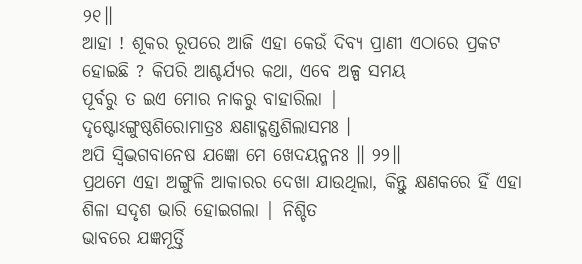୨୧॥
ଆହା ! ଶୂକର ରୂପରେ ଆଜି ଏହା କେଉଁ ଦିବ୍ୟ ପ୍ରାଣୀ ଏଠାରେ ପ୍ରକଟ
ହୋଇଛି ? କିପରି ଆଶ୍ଚର୍ଯ୍ୟର କଥା, ଏବେ ଅଳ୍ପ ସମୟ
ପୂର୍ବରୁ ତ ଇଏ ମୋର ନାକରୁ ବାହାରିଲା |
ଦୃଷ୍ଟୋଽଙ୍ଗୁଷ୍ଠଶିରୋମାତ୍ରଃ କ୍ଷଣାଦ୍ଗଣ୍ଡଶିଲାସମଃ ।
ଅପି ସ୍ୱିଦ୍ଭଗବାନେଷ ଯଜ୍ଞୋ ମେ ଖେଦୟନ୍ମନଃ ॥ ୨୨॥
ପ୍ରଥମେ ଏହା ଅଙ୍ଗୁଳି ଆକାରର ଦେଖା ଯାଉଥିଲା, କିନ୍ତୁ କ୍ଷଣକରେ ହିଁ ଏହା ଶିଳା ସଦୃଶ ଭାରି ହୋଇଗଲା | ନିଶ୍ଚିତ
ଭାବରେ ଯଜ୍ଞମୂର୍ତ୍ତି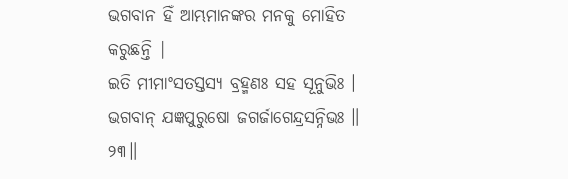ଭଗବାନ ହିଁ ଆମ୍ଭମାନଙ୍କର ମନକୁ ମୋହିତ କରୁଛନ୍ତି |
ଇତି ମୀମାଂସତସ୍ତସ୍ୟ ବ୍ରହ୍ମଣଃ ସହ ସୂନୁଭିଃ ।
ଭଗବାନ୍ ଯଜ୍ଞପୁରୁଷୋ ଜଗର୍ଜାଗେନ୍ଦ୍ରସନ୍ନିଭଃ ॥ ୨୩॥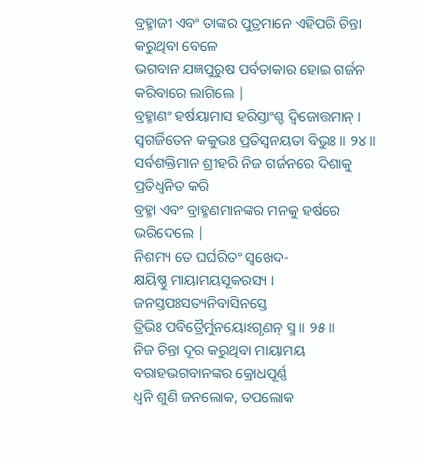ବ୍ରହ୍ମାଜୀ ଏବଂ ତାଙ୍କର ପୁତ୍ରମାନେ ଏହିପରି ଚିନ୍ତା କରୁଥିବା ବେଳେ
ଭଗବାନ ଯଜ୍ଞପୁରୁଷ ପର୍ବତାକାର ହୋଇ ଗର୍ଜନ କରିବାରେ ଲାଗିଲେ |
ବ୍ରହ୍ମାଣଂ ହର୍ଷୟାମାସ ହରିସ୍ତାଂଶ୍ଚ ଦ୍ୱିଜୋତ୍ତମାନ୍ ।
ସ୍ୱଗର୍ଜିତେନ କକୁଭଃ ପ୍ରତିସ୍ୱନୟତା ବିଭୁଃ ॥ ୨୪॥
ସର୍ବଶକ୍ତିମାନ ଶ୍ରୀହରି ନିଜ ଗର୍ଜନରେ ଦିଶାକୁ ପ୍ରତିଧ୍ବନିତ କରି
ବ୍ରହ୍ମା ଏବଂ ବ୍ରାହ୍ମଣମାନଙ୍କର ମନକୁ ହର୍ଷରେ ଭରିଦେଲେ |
ନିଶମ୍ୟ ତେ ଘର୍ଘରିତଂ ସ୍ୱଖେଦ-
କ୍ଷୟିଷ୍ଣୁ ମାୟାମୟସୂକରସ୍ୟ ।
ଜନସ୍ତପଃସତ୍ୟନିବାସିନସ୍ତେ
ତ୍ରିଭିଃ ପବିତ୍ରୈର୍ମୁନୟୋଽଗୃଣନ୍ ସ୍ମ ॥ ୨୫॥
ନିଜ ଚିନ୍ତା ଦୂର କରୁଥିବା ମାୟାମୟ ବରାହଭଗବାନଙ୍କର କ୍ରୋଧପୂର୍ଣ୍ଣ
ଧ୍ବନି ଶୁଣି ଜନଲୋକ, ତପଲୋକ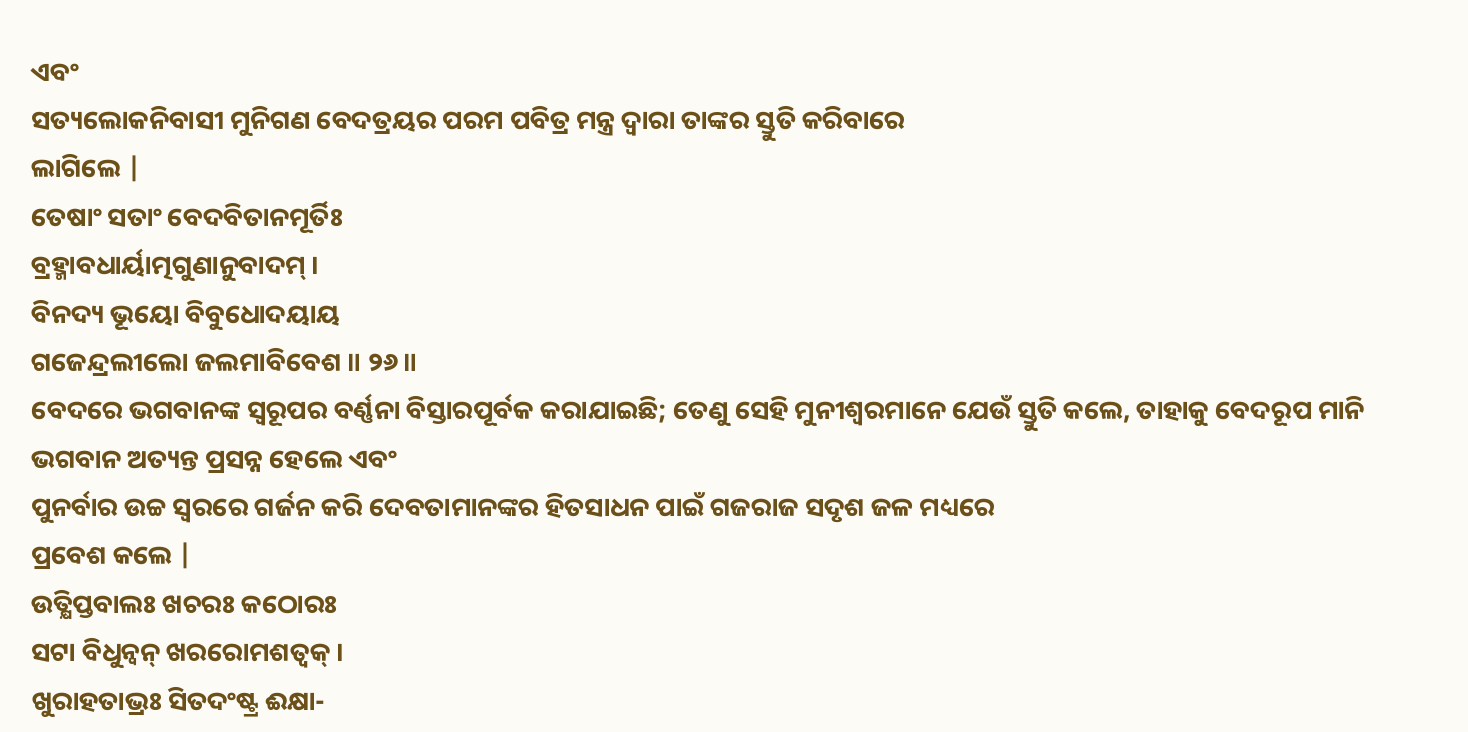ଏବଂ
ସତ୍ୟଲୋକନିବାସୀ ମୁନିଗଣ ବେଦତ୍ରୟର ପରମ ପବିତ୍ର ମନ୍ତ୍ର ଦ୍ବାରା ତାଙ୍କର ସ୍ତୁତି କରିବାରେ
ଲାଗିଲେ |
ତେଷାଂ ସତାଂ ବେଦବିତାନମୂର୍ତିଃ
ବ୍ରହ୍ମାବଧାର୍ୟାତ୍ମଗୁଣାନୁବାଦମ୍ ।
ବିନଦ୍ୟ ଭୂୟୋ ବିବୁଧୋଦୟାୟ
ଗଜେନ୍ଦ୍ରଲୀଲୋ ଜଲମାବିବେଶ ॥ ୨୬॥
ବେଦରେ ଭଗବାନଙ୍କ ସ୍ବରୂପର ବର୍ଣ୍ଣନା ବିସ୍ତାରପୂର୍ବକ କରାଯାଇଛି; ତେଣୁ ସେହି ମୁନୀଶ୍ବରମାନେ ଯେଉଁ ସ୍ତୁତି କଲେ, ତାହାକୁ ବେଦରୂପ ମାନି ଭଗବାନ ଅତ୍ୟନ୍ତ ପ୍ରସନ୍ନ ହେଲେ ଏବଂ
ପୁନର୍ବାର ଉଚ୍ଚ ସ୍ବରରେ ଗର୍ଜନ କରି ଦେବତାମାନଙ୍କର ହିତସାଧନ ପାଇଁ ଗଜରାଜ ସଦୃଶ ଜଳ ମଧ୍ୟରେ
ପ୍ରବେଶ କଲେ |
ଉତ୍କ୍ଷିପ୍ତବାଲଃ ଖଚରଃ କଠୋରଃ
ସଟା ବିଧୁନ୍ୱନ୍ ଖରରୋମଶତ୍ୱକ୍ ।
ଖୁରାହତାଭ୍ରଃ ସିତଦଂଷ୍ଟ୍ର ଈକ୍ଷା-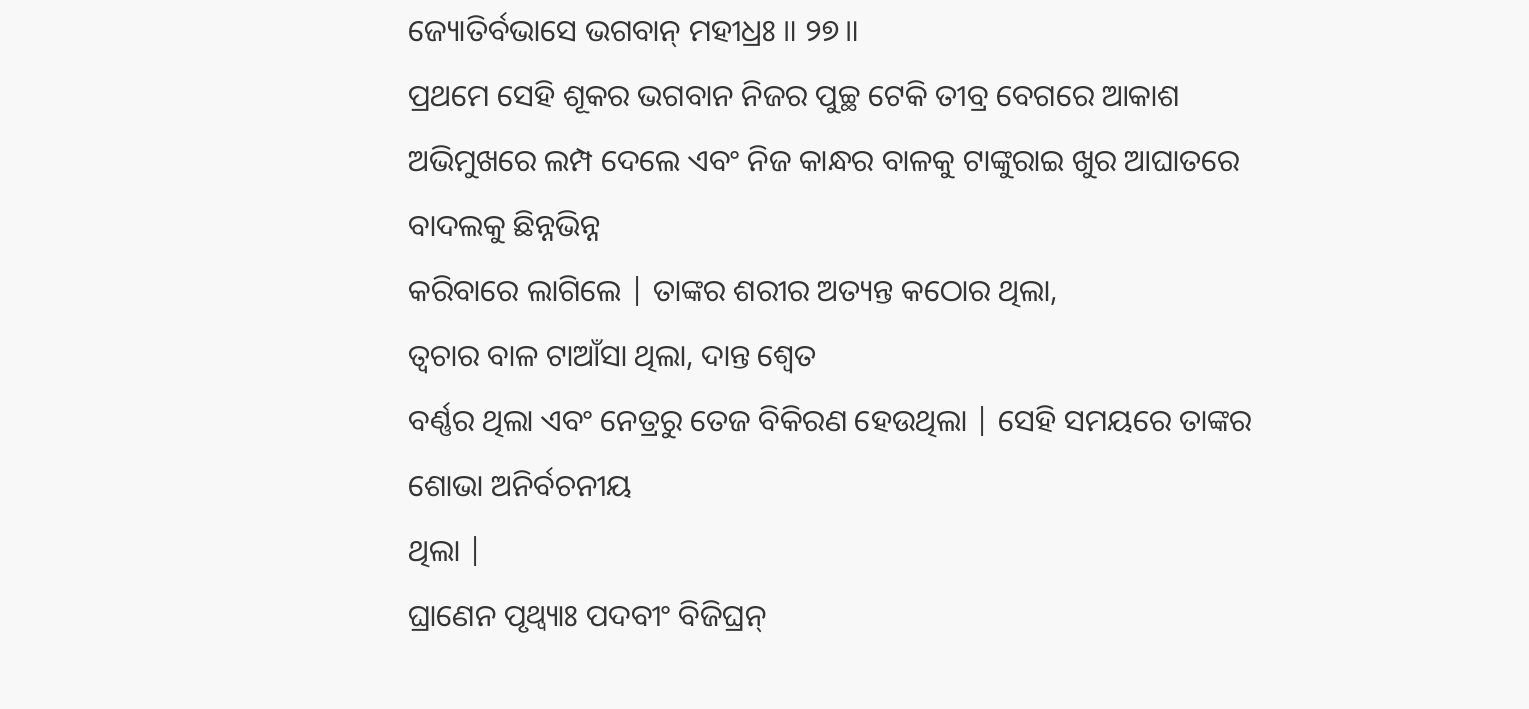ଜ୍ୟୋତିର୍ବଭାସେ ଭଗବାନ୍ ମହୀଧ୍ରଃ ॥ ୨୭॥
ପ୍ରଥମେ ସେହି ଶୂକର ଭଗବାନ ନିଜର ପୁଚ୍ଛ ଟେକି ତୀବ୍ର ବେଗରେ ଆକାଶ
ଅଭିମୁଖରେ ଲମ୍ପ ଦେଲେ ଏବଂ ନିଜ କାନ୍ଧର ବାଳକୁ ଟାଙ୍କୁରାଇ ଖୁର ଆଘାତରେ ବାଦଲକୁ ଛିନ୍ନଭିନ୍ନ
କରିବାରେ ଲାଗିଲେ | ତାଙ୍କର ଶରୀର ଅତ୍ୟନ୍ତ କଠୋର ଥିଲା,
ତ୍ବଚାର ବାଳ ଟାଆଁସା ଥିଲା, ଦାନ୍ତ ଶ୍ବେତ
ବର୍ଣ୍ଣର ଥିଲା ଏବଂ ନେତ୍ରରୁ ତେଜ ବିକିରଣ ହେଉଥିଲା | ସେହି ସମୟରେ ତାଙ୍କର ଶୋଭା ଅନିର୍ବଚନୀୟ
ଥିଲା |
ଘ୍ରାଣେନ ପୃଥ୍ୱ୍ୟାଃ ପଦବୀଂ ବିଜିଘ୍ରନ୍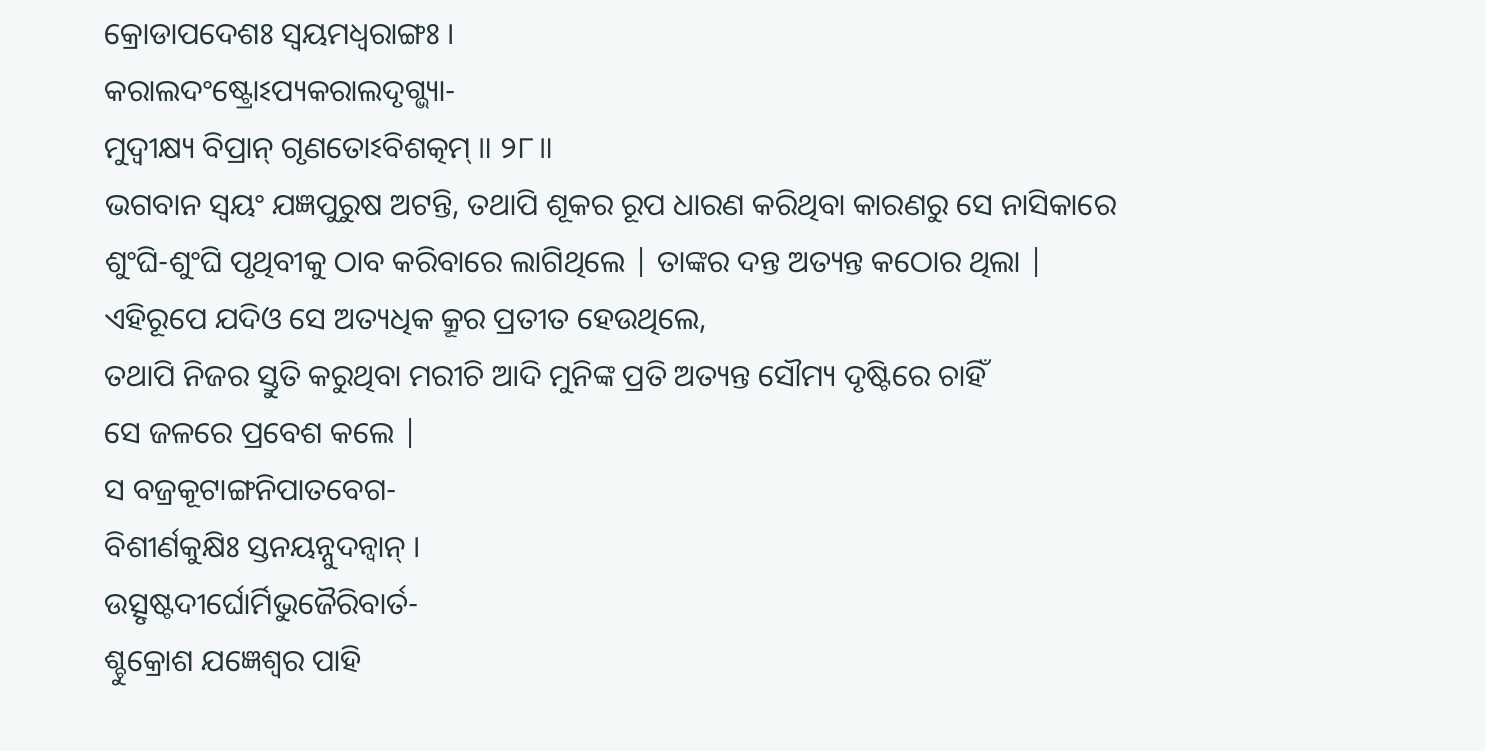କ୍ରୋଡାପଦେଶଃ ସ୍ୱୟମଧ୍ୱରାଙ୍ଗଃ ।
କରାଲଦଂଷ୍ଟ୍ରୋଽପ୍ୟକରାଲଦୃଗ୍ଭ୍ୟା-
ମୁଦ୍ୱୀକ୍ଷ୍ୟ ବିପ୍ରାନ୍ ଗୃଣତୋଽବିଶତ୍କମ୍ ॥ ୨୮॥
ଭଗବାନ ସ୍ବୟଂ ଯଜ୍ଞପୁରୁଷ ଅଟନ୍ତି, ତଥାପି ଶୂକର ରୂପ ଧାରଣ କରିଥିବା କାରଣରୁ ସେ ନାସିକାରେ
ଶୁଂଘି-ଶୁଂଘି ପୃଥିବୀକୁ ଠାବ କରିବାରେ ଲାଗିଥିଲେ | ତାଙ୍କର ଦନ୍ତ ଅତ୍ୟନ୍ତ କଠୋର ଥିଲା |
ଏହିରୂପେ ଯଦିଓ ସେ ଅତ୍ୟଧିକ କ୍ରୂର ପ୍ରତୀତ ହେଉଥିଲେ,
ତଥାପି ନିଜର ସ୍ତୁତି କରୁଥିବା ମରୀଚି ଆଦି ମୁନିଙ୍କ ପ୍ରତି ଅତ୍ୟନ୍ତ ସୌମ୍ୟ ଦୃଷ୍ଟିରେ ଚାହିଁ
ସେ ଜଳରେ ପ୍ରବେଶ କଲେ |
ସ ବଜ୍ରକୂଟାଙ୍ଗନିପାତବେଗ-
ବିଶୀର୍ଣକୁକ୍ଷିଃ ସ୍ତନୟନ୍ନୁଦନ୍ୱାନ୍ ।
ଉତ୍ସୃଷ୍ଟଦୀର୍ଘୋର୍ମିଭୁଜୈରିବାର୍ତ-
ଶ୍ଚୁକ୍ରୋଶ ଯଜ୍ଞେଶ୍ୱର ପାହି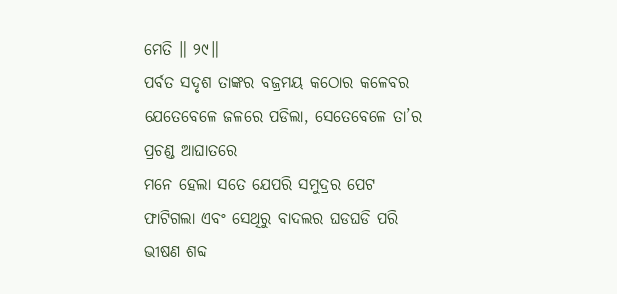ମେତି ॥ ୨୯॥
ପର୍ବତ ସଦୃଶ ତାଙ୍କର ବଜ୍ରମୟ କଠୋର କଳେବର ଯେତେବେଳେ ଜଳରେ ପଡିଲା, ସେତେବେଳେ ତା’ର ପ୍ରଚଣ୍ଡ ଆଘାତରେ
ମନେ ହେଲା ସତେ ଯେପରି ସମୁଦ୍ରର ପେଟ ଫାଟିଗଲା ଏବଂ ସେଥିରୁ ବାଦଲର ଘଡଘଡି ପରି ଭୀଷଣ ଶବ୍ଦ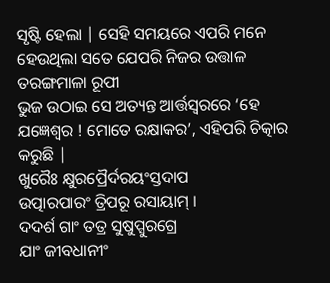ସୃଷ୍ଟି ହେଲା | ସେହି ସମୟରେ ଏପରି ମନେ ହେଉଥିଲା ସତେ ଯେପରି ନିଜର ଉତ୍ତାଳ ତରଙ୍ଗମାଳା ରୂପୀ
ଭୁଜ ଉଠାଇ ସେ ଅତ୍ୟନ୍ତ ଆର୍ତ୍ତସ୍ବରରେ ‘ହେ ଯଜ୍ଞେଶ୍ବର ! ମୋତେ ରକ୍ଷାକର’, ଏହିପରି ଚିତ୍କାର କରୁଛି |
ଖୁରୈଃ କ୍ଷୁରପ୍ରୈର୍ଦରୟଂସ୍ତଦାପ
ଉତ୍ପାରପାରଂ ତ୍ରିପରୂ ରସାୟାମ୍ ।
ଦଦର୍ଶ ଗାଂ ତତ୍ର ସୁଷୁପ୍ସୁରଗ୍ରେ
ଯାଂ ଜୀବଧାନୀଂ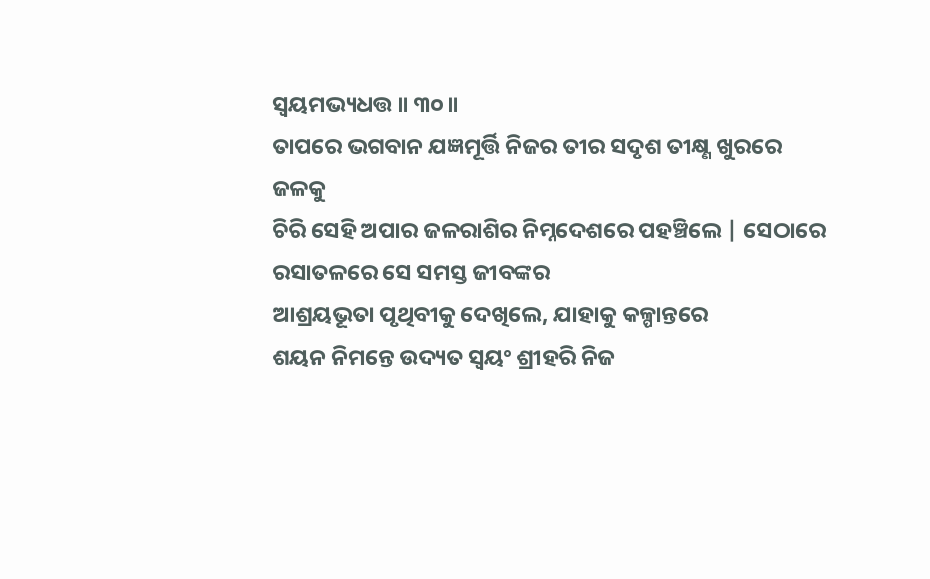ସ୍ୱୟମଭ୍ୟଧତ୍ତ ॥ ୩୦॥
ତାପରେ ଭଗବାନ ଯଜ୍ଞମୂର୍ତ୍ତି ନିଜର ତୀର ସଦୃଶ ତୀକ୍ଷ୍ଣ ଖୁରରେ ଜଳକୁ
ଚିରି ସେହି ଅପାର ଜଳରାଶିର ନିମ୍ନଦେଶରେ ପହଞ୍ଚିଲେ | ସେଠାରେ ରସାତଳରେ ସେ ସମସ୍ତ ଜୀବଙ୍କର
ଆଶ୍ରୟଭୂତା ପୃଥିବୀକୁ ଦେଖିଲେ, ଯାହାକୁ କଳ୍ପାନ୍ତରେ
ଶୟନ ନିମନ୍ତେ ଉଦ୍ୟତ ସ୍ବୟଂ ଶ୍ରୀହରି ନିଜ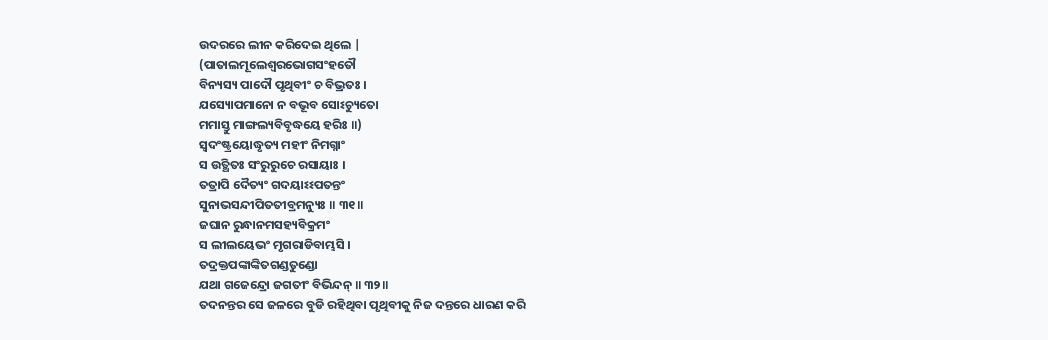ଉଦରରେ ଲୀନ କରିଦେଇ ଥିଲେ |
(ପାତାଲମୂଲେଶ୍ୱରଭୋଗସଂହତୌ
ବିନ୍ୟସ୍ୟ ପାଦୌ ପୃଥିବୀଂ ଚ ବିଭ୍ରତଃ ।
ଯସ୍ୟୋପମାନୋ ନ ବଭୂବ ସୋଽଚ୍ୟୁତୋ
ମମାସ୍ତୁ ମାଙ୍ଗଲ୍ୟବିବୃଦ୍ଧୟେ ହରିଃ ॥)
ସ୍ୱଦଂଷ୍ଟ୍ରୟୋଦ୍ଧୃତ୍ୟ ମହୀଂ ନିମଗ୍ନାଂ
ସ ଉତ୍ଥିତଃ ସଂରୁରୁଚେ ରସାୟାଃ ।
ତତ୍ରାପି ଦୈତ୍ୟଂ ଗଦୟାଽଽପତନ୍ତଂ
ସୁନାଭସନ୍ଦୀପିତତୀବ୍ରମନ୍ୟୁଃ ॥ ୩୧॥
ଜଘାନ ରୁନ୍ଧାନମସହ୍ୟବିକ୍ରମଂ
ସ ଲୀଲୟେଭଂ ମୃଗରାଡିବାମ୍ଭସି ।
ତଦ୍ରକ୍ତପଙ୍କାଙ୍କିତଗଣ୍ଡତୁଣ୍ଡୋ
ଯଥା ଗଜେନ୍ଦ୍ରୋ ଜଗତୀଂ ବିଭିନ୍ଦନ୍ ॥ ୩୨॥
ତଦନନ୍ତର ସେ ଜଳରେ ବୁଡି ରହିଥିବା ପୃଥିବୀକୁ ନିଜ ଦନ୍ତରେ ଧାରଣ କରି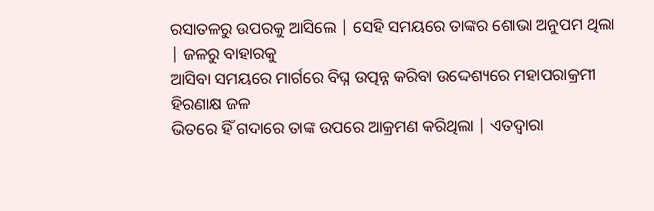ରସାତଳରୁ ଉପରକୁ ଆସିଲେ | ସେହି ସମୟରେ ତାଙ୍କର ଶୋଭା ଅନୁପମ ଥିଲା | ଜଳରୁ ବାହାରକୁ
ଆସିବା ସମୟରେ ମାର୍ଗରେ ବିଘ୍ନ ଉତ୍ପନ୍ନ କରିବା ଉଦ୍ଦେଶ୍ୟରେ ମହାପରାକ୍ରମୀ ହିରଣାକ୍ଷ ଜଳ
ଭିତରେ ହିଁ ଗଦାରେ ତାଙ୍କ ଉପରେ ଆକ୍ରମଣ କରିଥିଲା | ଏତଦ୍ବାରା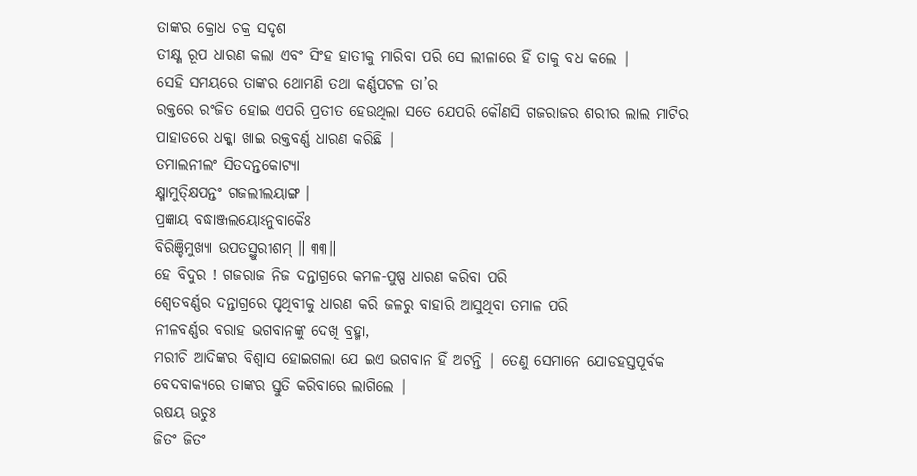ତାଙ୍କର କ୍ରୋଧ ଚକ୍ର ସଦୃଶ
ତୀକ୍ଷ୍ଣ ରୂପ ଧାରଣ କଲା ଏବଂ ସିଂହ ହାତୀକୁ ମାରିବା ପରି ସେ ଲୀଳାରେ ହିଁ ତାକୁ ବଧ କଲେ |
ସେହି ସମୟରେ ତାଙ୍କର ଥୋମଣି ତଥା କର୍ଣ୍ଣପଟଳ ତା’ର
ରକ୍ତରେ ରଂଜିତ ହୋଇ ଏପରି ପ୍ରତୀତ ହେଉଥିଲା ସତେ ଯେପରି କୌଣସି ଗଜରାଜର ଶରୀର ଲାଲ ମାଟିର
ପାହାଡରେ ଧକ୍କା ଖାଇ ରକ୍ତବର୍ଣ୍ଣ ଧାରଣ କରିଛି |
ତମାଲନୀଲଂ ସିତଦନ୍ତକୋଟ୍ୟା
କ୍ଷ୍ମାମୁତ୍କ୍ଷିପନ୍ତଂ ଗଜଲୀଲୟାଙ୍ଗ ।
ପ୍ରଜ୍ଞାୟ ବଦ୍ଧାଞ୍ଜଲୟୋଽନୁବାକୈଃ
ବିରିଞ୍ଚିମୁଖ୍ୟା ଉପତସ୍ଥୁରୀଶମ୍ ॥ ୩୩॥
ହେ ବିଦୁର ! ଗଜରାଜ ନିଜ ଦନ୍ତାଗ୍ରରେ କମଳ-ପୁଷ୍ପ ଧାରଣ କରିବା ପରି
ଶ୍ବେତବର୍ଣ୍ଣର ଦନ୍ତାଗ୍ରରେ ପୃଥିବୀକୁ ଧାରଣ କରି ଜଳରୁ ବାହାରି ଆସୁଥିବା ତମାଳ ପରି
ନୀଳବର୍ଣ୍ଣର ବରାହ ଭଗବାନଙ୍କୁ ଦେଖି ବ୍ରହ୍ମା,
ମରୀଚି ଆଦିଙ୍କର ବିଶ୍ବାସ ହୋଇଗଲା ଯେ ଇଏ ଭଗବାନ ହିଁ ଅଟନ୍ତି | ତେଣୁ ସେମାନେ ଯୋଡହସ୍ତପୂର୍ବକ
ବେଦବାକ୍ୟରେ ତାଙ୍କର ସ୍ତୁତି କରିବାରେ ଲାଗିଲେ |
ଋଷୟ ଊଚୁଃ
ଜିତଂ ଜିତଂ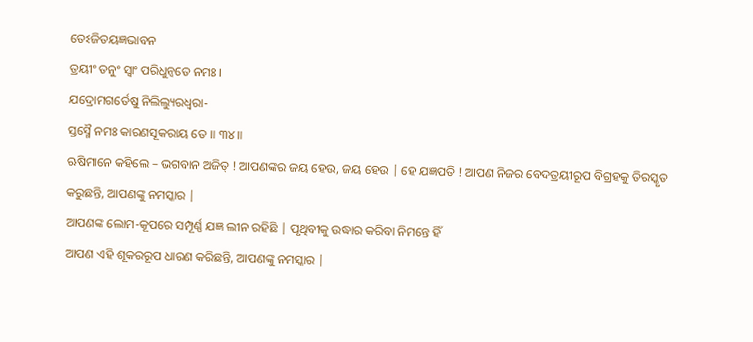ତେଽଜିତୟଜ୍ଞଭାବନ
ତ୍ରୟୀଂ ତନୁଂ ସ୍ୱାଂ ପରିଧୁନ୍ୱତେ ନମଃ ।
ଯଦ୍ରୋମଗର୍ତେଷୁ ନିଲିଲ୍ୟୁରଧ୍ୱରା-
ସ୍ତସ୍ମୈ ନମଃ କାରଣସୂକରାୟ ତେ ॥ ୩୪॥
ଋଷିମାନେ କହିଲେ – ଭଗବାନ ଅଜିତ୍ ! ଆପଣଙ୍କର ଜୟ ହେଉ, ଜୟ ହେଉ | ହେ ଯଜ୍ଞପତି ! ଆପଣ ନିଜର ବେଦତ୍ରୟୀରୂପ ବିଗ୍ରହକୁ ତିରସ୍କୃତ
କରୁଛନ୍ତି, ଆପଣଙ୍କୁ ନମସ୍କାର |
ଆପଣଙ୍କ ଲୋମ-କୂପରେ ସମ୍ପୂର୍ଣ୍ଣ ଯଜ୍ଞ ଲୀନ ରହିଛି | ପୃଥିବୀକୁ ଉଦ୍ଧାର କରିବା ନିମନ୍ତେ ହିଁ
ଆପଣ ଏହି ଶୂକରରୂପ ଧାରଣ କରିଛନ୍ତି, ଆପଣଙ୍କୁ ନମସ୍କାର |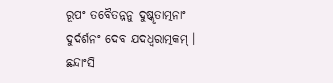ରୂପଂ ତବୈତନ୍ନନୁ ଦୁଷ୍କୃତାତ୍ମନାଂ
ଦୁର୍ଦର୍ଶନଂ ଦେବ ଯଦଧ୍ୱରାତ୍ମକମ୍ ।
ଛନ୍ଦାଂସି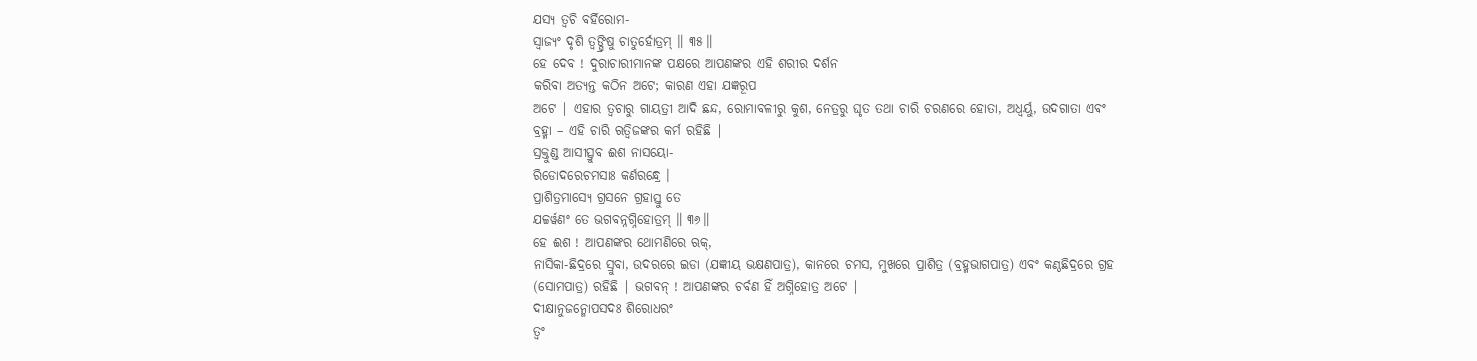ଯସ୍ୟ ତ୍ୱଚି ବର୍ହିରୋମ-
ସ୍ୱାଜ୍ୟଂ ଦୃଶି ତ୍ୱଙ୍ଘ୍ରିଷୁ ଚାତୁର୍ହୋତ୍ରମ୍ ॥ ୩୫॥
ହେ ଦେବ ! ଦୁରାଚାରୀମାନଙ୍କ ପକ୍ଷରେ ଆପଣଙ୍କର ଏହି ଶରୀର ଦର୍ଶନ
କରିବା ଅତ୍ୟନ୍ତ କଠିନ ଅଟେ; କାରଣ ଏହା ଯଜ୍ଞରୂପ
ଅଟେ | ଏହାର ତ୍ବଚାରୁ ଗାୟତ୍ରୀ ଆଦି ଛନ୍ଦ, ରୋମାବଳୀରୁ କୁଶ, ନେତ୍ରରୁ ଘୃତ ତଥା ଚାରି ଚରଣରେ ହୋତା, ଅଧ୍ବର୍ୟୁ, ଉଦଗାତା ଏବଂ
ବ୍ରହ୍ମା – ଏହି ଚାରି ଋତ୍ବିଜଙ୍କର କର୍ମ ରହିଛି |
ସ୍ରକ୍ତୁଣ୍ଡ ଆସୀତ୍ସ୍ରୁବ ଈଶ ନାସୟୋ-
ରିଡୋଦରେଚମସାଃ କର୍ଣରନ୍ଧ୍ରେ ।
ପ୍ରାଶିତ୍ରମାସ୍ୟେ ଗ୍ରସନେ ଗ୍ରହାସ୍ତୁ ତେ
ଯଚ୍ଚର୍ୱଣଂ ତେ ଭଗବନ୍ନଗ୍ନିହୋତ୍ରମ୍ ॥ ୩୬॥
ହେ ଈଶ ! ଆପଣଙ୍କର ଥୋମଣିରେ ଋକ୍,
ନାସିକା-ଛିଦ୍ରରେ ସ୍ରୁବା, ଉଦରରେ ଇଡା (ଯଜ୍ଞୀୟ ଭକ୍ଷଣପାତ୍ର), କାନରେ ଚମସ, ମୁଖରେ ପ୍ରାଶିତ୍ର (ବ୍ରହ୍ମଭାଗପାତ୍ର) ଏବଂ କଣ୍ଠଛିଦ୍ରରେ ଗ୍ରହ
(ସୋମପାତ୍ର) ରହିଛି | ଭଗବନ୍ ! ଆପଣଙ୍କର ଚର୍ବଣ ହିଁ ଅଗ୍ନିହୋତ୍ର ଅଟେ |
ଦୀକ୍ଷାନୁଜନ୍ମୋପସଦଃ ଶିରୋଧରଂ
ତ୍ୱଂ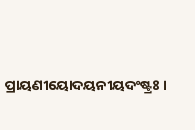ପ୍ରାୟଣୀୟୋଦୟନୀୟଦଂଷ୍ଟ୍ରଃ ।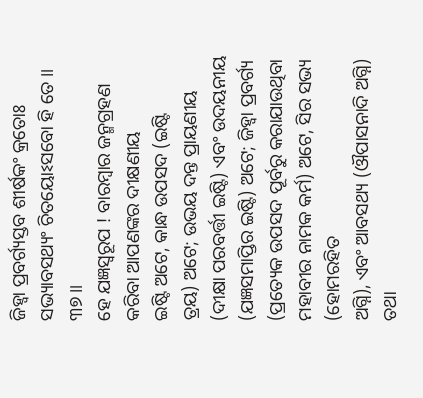ଜିହ୍ୱା ପ୍ରବର୍ଗ୍ୟସ୍ତବ ଶୀର୍ଷକଂ କ୍ରତୋଃ
ସଭ୍ୟାବସଥ୍ୟଂ ଚିତୟୋଽସବୋ ହି ତେ ॥ ୩୭॥
ହେ ଯଜ୍ଞସ୍ବରୂପ ! ବାରମ୍ବାର ଜନ୍ମଗ୍ରହଣ କରିବା ଆପଣଙ୍କର ଦୀକ୍ଷଣୀୟ
ଇଷ୍ଟି ଅଟେ, କାନ୍ଧ ଉପସଦ (ଇଷ୍ଟି
ତ୍ରୟ) ଅଟେ; ଉଭୟ ଦନ୍ତ ପ୍ରାୟଣୀୟ
(ଦୀକ୍ଷା ପରବର୍ତ୍ତୀ ଇଷ୍ଟି) ଏବଂ ଉଦୟନୀୟ (ଯଜ୍ଞସମାପ୍ତିର ଇଷ୍ଟି) ଅଟେ; ଜିହ୍ବା ପ୍ରବର୍ଗ୍ୟ (ପ୍ରତ୍ୟେକ ଉପସଦ ପୂର୍ବରୁ କରାଯାଉଥିବା
ମହାବୀର ନାମକ କର୍ମ) ଅଟେ, ସିର ସଭ୍ୟ (ହୋମରହିତ
ଅଗ୍ନି), ଏବଂ ଆବସଥ୍ୟ (ଔପାସନାଦି ଅଗ୍ନି) ତଥା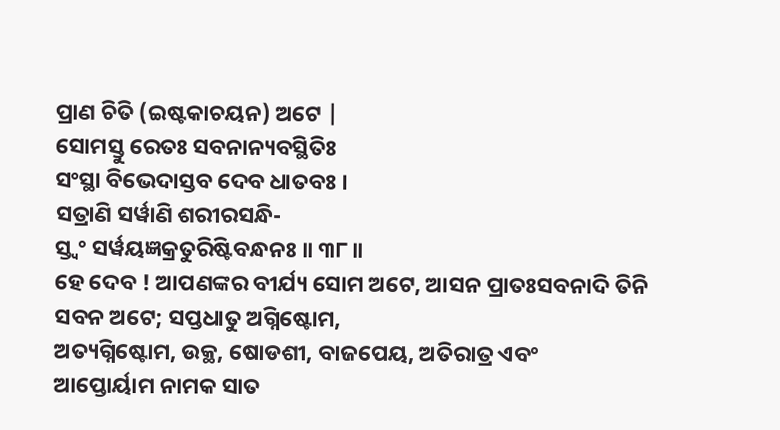ପ୍ରାଣ ଚିତି (ଇଷ୍ଟକାଚୟନ) ଅଟେ |
ସୋମସ୍ତୁ ରେତଃ ସବନାନ୍ୟବସ୍ଥିତିଃ
ସଂସ୍ଥା ବିଭେଦାସ୍ତବ ଦେବ ଧାତବଃ ।
ସତ୍ରାଣି ସର୍ୱାଣି ଶରୀରସନ୍ଧି-
ସ୍ତ୍ୱଂ ସର୍ୱୟଜ୍ଞକ୍ରତୁରିଷ୍ଟିବନ୍ଧନଃ ॥ ୩୮॥
ହେ ଦେବ ! ଆପଣଙ୍କର ବୀର୍ଯ୍ୟ ସୋମ ଅଟେ, ଆସନ ପ୍ରାତଃସବନାଦି ତିନି ସବନ ଅଟେ; ସପ୍ତଧାତୁ ଅଗ୍ନିଷ୍ଟୋମ,
ଅତ୍ୟଗ୍ନିଷ୍ଟୋମ, ଉକ୍ଥ, ଷୋଡଶୀ, ବାଜପେୟ, ଅତିରାତ୍ର ଏବଂ
ଆପ୍ତୋର୍ୟାମ ନାମକ ସାତ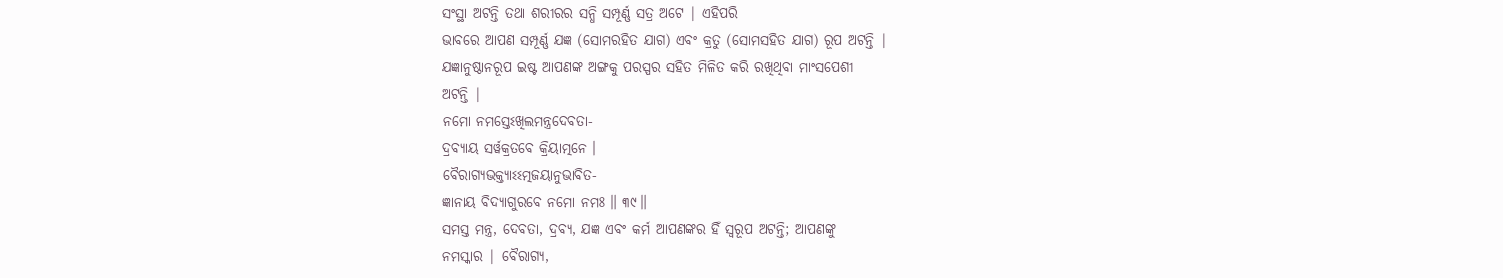ସଂସ୍ଥା ଅଟନ୍ତି ତଥା ଶରୀରର ସନ୍ଧି ସମ୍ପୂର୍ଣ୍ଣ ସତ୍ର ଅଟେ | ଏହିପରି
ଭାବରେ ଆପଣ ସମ୍ପୂର୍ଣ୍ଣ ଯଜ୍ଞ (ସୋମରହିତ ଯାଗ) ଏବଂ କ୍ରତୁ (ସୋମସହିତ ଯାଗ) ରୂପ ଅଟନ୍ତି |
ଯଜ୍ଞାନୁଷ୍ଠାନରୂପ ଇଷ୍ଟ ଆପଣଙ୍କ ଅଙ୍ଗକୁ ପରସ୍ପର ସହିତ ମିଳିତ କରି ରଖିଥିବା ମାଂସପେଶୀ
ଅଟନ୍ତି |
ନମୋ ନମସ୍ତେଽଖିଲମନ୍ତ୍ରଦେବତା-
ଦ୍ରବ୍ୟାୟ ସର୍ୱକ୍ରତବେ କ୍ରିୟାତ୍ମନେ ।
ବୈରାଗ୍ୟଭକ୍ତ୍ୟାଽଽତ୍ମଜୟାନୁଭାବିତ-
ଜ୍ଞାନାୟ ବିଦ୍ୟାଗୁରବେ ନମୋ ନମଃ ॥ ୩୯॥
ସମସ୍ତ ମନ୍ତ୍ର, ଦେବତା, ଦ୍ରବ୍ୟ, ଯଜ୍ଞ ଏବଂ କର୍ମ ଆପଣଙ୍କର ହିଁ ସ୍ବରୂପ ଅଟନ୍ତି; ଆପଣଙ୍କୁ
ନମସ୍କାର | ବୈରାଗ୍ୟ,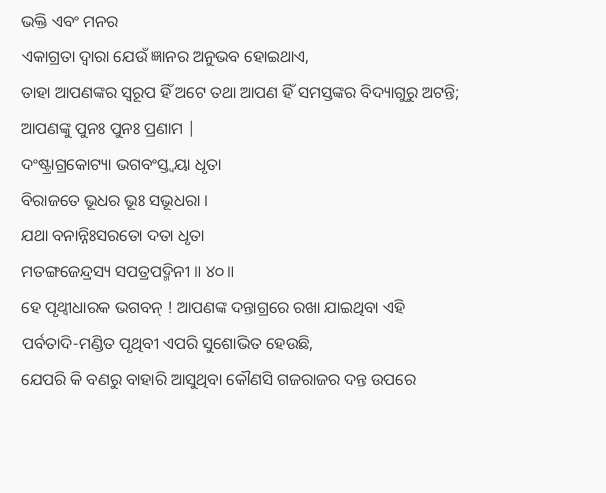ଭକ୍ତି ଏବଂ ମନର
ଏକାଗ୍ରତା ଦ୍ବାରା ଯେଉଁ ଜ୍ଞାନର ଅନୁଭବ ହୋଇଥାଏ,
ତାହା ଆପଣଙ୍କର ସ୍ବରୂପ ହିଁ ଅଟେ ତଥା ଆପଣ ହିଁ ସମସ୍ତଙ୍କର ବିଦ୍ୟାଗୁରୁ ଅଟନ୍ତି; ଆପଣଙ୍କୁ ପୁନଃ ପୁନଃ ପ୍ରଣାମ |
ଦଂଷ୍ଟ୍ରାଗ୍ରକୋଟ୍ୟା ଭଗବଂସ୍ତ୍ୱୟା ଧୃତା
ବିରାଜତେ ଭୂଧର ଭୂଃ ସଭୂଧରା ।
ଯଥା ବନାନ୍ନିଃସରତୋ ଦତା ଧୃତା
ମତଙ୍ଗଜେନ୍ଦ୍ରସ୍ୟ ସପତ୍ରପଦ୍ମିନୀ ॥ ୪୦॥
ହେ ପୃଥ୍ବୀଧାରକ ଭଗବନ୍ ! ଆପଣଙ୍କ ଦନ୍ତାଗ୍ରରେ ରଖା ଯାଇଥିବା ଏହି
ପର୍ବତାଦି-ମଣ୍ଡିତ ପୃଥିବୀ ଏପରି ସୁଶୋଭିତ ହେଉଛି,
ଯେପରି କି ବଣରୁ ବାହାରି ଆସୁଥିବା କୌଣସି ଗଜରାଜର ଦନ୍ତ ଉପରେ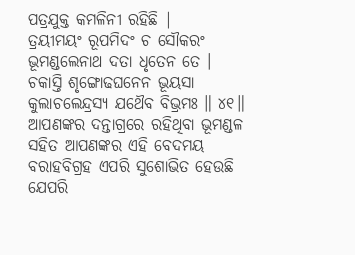ପତ୍ରଯୁକ୍ତ କମଳିନୀ ରହିଛି |
ତ୍ରୟୀମୟଂ ରୂପମିଦଂ ଚ ସୌକରଂ
ଭୂମଣ୍ଡଲେନାଥ ଦତା ଧୃତେନ ତେ ।
ଚକାସ୍ତି ଶୃଙ୍ଗୋଢଘନେନ ଭୂୟସା
କୁଲାଚଲେନ୍ଦ୍ରସ୍ୟ ଯଥୈବ ବିଭ୍ରମଃ ॥ ୪୧॥
ଆପଣଙ୍କର ଦନ୍ତାଗ୍ରରେ ରହିଥିବା ଭୂମଣ୍ଡଳ ସହିତ ଆପଣଙ୍କର ଏହି ବେଦମୟ
ବରାହବିଗ୍ରହ ଏପରି ସୁଶୋଭିତ ହେଉଛି ଯେପରି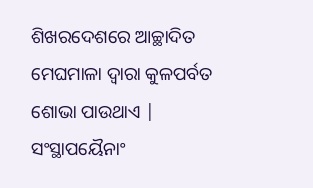ଶିଖରଦେଶରେ ଆଚ୍ଛାଦିତ ମେଘମାଳା ଦ୍ବାରା କୁଳପର୍ବତ
ଶୋଭା ପାଉଥାଏ |
ସଂସ୍ଥାପୟୈନାଂ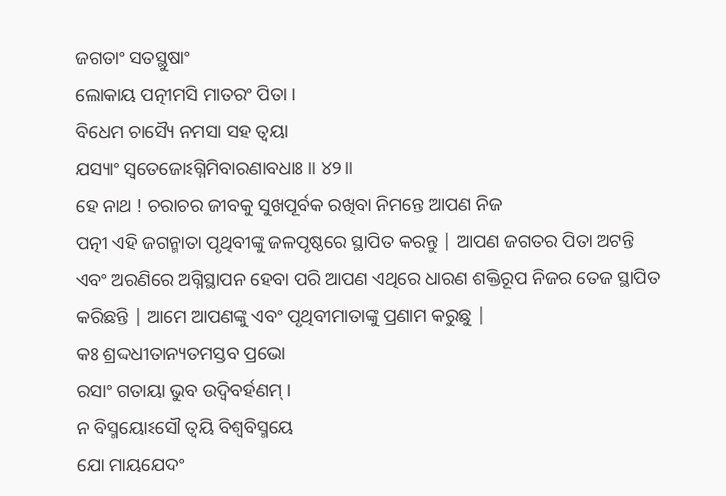ଜଗତାଂ ସତସ୍ଥୁଷାଂ
ଲୋକାୟ ପତ୍ନୀମସି ମାତରଂ ପିତା ।
ବିଧେମ ଚାସ୍ୟୈ ନମସା ସହ ତ୍ୱୟା
ଯସ୍ୟାଂ ସ୍ୱତେଜୋଽଗ୍ନିମିବାରଣାବଧାଃ ॥ ୪୨॥
ହେ ନାଥ ! ଚରାଚର ଜୀବକୁ ସୁଖପୂର୍ବକ ରଖିବା ନିମନ୍ତେ ଆପଣ ନିଜ
ପତ୍ନୀ ଏହି ଜଗନ୍ମାତା ପୃଥିବୀଙ୍କୁ ଜଳପୃଷ୍ଠରେ ସ୍ଥାପିତ କରନ୍ତୁ | ଆପଣ ଜଗତର ପିତା ଅଟନ୍ତି
ଏବଂ ଅରଣିରେ ଅଗ୍ନିସ୍ଥାପନ ହେବା ପରି ଆପଣ ଏଥିରେ ଧାରଣ ଶକ୍ତିରୂପ ନିଜର ତେଜ ସ୍ଥାପିତ
କରିଛନ୍ତି | ଆମେ ଆପଣଙ୍କୁ ଏବଂ ପୃଥିବୀମାତାଙ୍କୁ ପ୍ରଣାମ କରୁଛୁ |
କଃ ଶ୍ରଦ୍ଦଧୀତାନ୍ୟତମସ୍ତବ ପ୍ରଭୋ
ରସାଂ ଗତାୟା ଭୁବ ଉଦ୍ୱିବର୍ହଣମ୍ ।
ନ ବିସ୍ମୟୋଽସୌ ତ୍ୱୟି ବିଶ୍ୱବିସ୍ମୟେ
ଯୋ ମାୟଯେଦଂ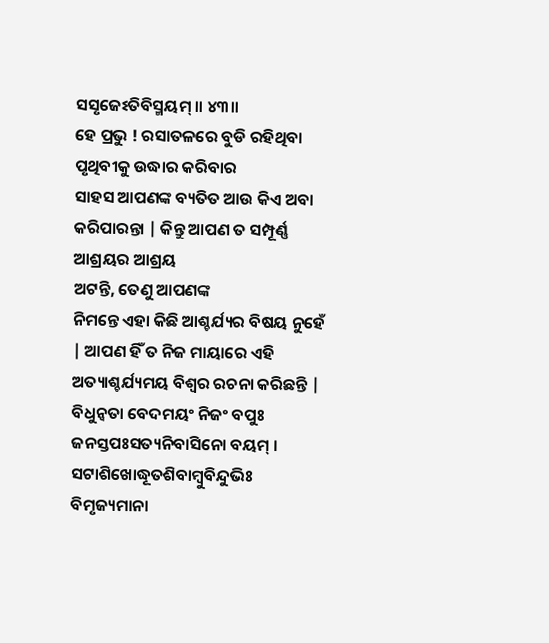ସସୃଜେଽତିବିସ୍ମୟମ୍ ॥ ୪୩॥
ହେ ପ୍ରଭୁ ! ରସାତଳରେ ବୁଡି ରହିଥିବା ପୃଥିବୀକୁ ଉଦ୍ଧାର କରିବାର
ସାହସ ଆପଣଙ୍କ ବ୍ୟତିତ ଆଉ କିଏ ଅବା କରିପାରନ୍ତା | କିନ୍ତୁ ଆପଣ ତ ସମ୍ପୂର୍ଣ୍ଣ ଆଶ୍ରୟର ଆଶ୍ରୟ
ଅଟନ୍ତି, ତେଣୁ ଆପଣଙ୍କ
ନିମନ୍ତେ ଏହା କିଛି ଆଶ୍ଚର୍ଯ୍ୟର ବିଷୟ ନୁହେଁ | ଆପଣ ହିଁ ତ ନିଜ ମାୟାରେ ଏହି
ଅତ୍ୟାଶ୍ଚର୍ଯ୍ୟମୟ ବିଶ୍ବର ରଚନା କରିଛନ୍ତି |
ବିଧୁନ୍ୱତା ବେଦମୟଂ ନିଜଂ ବପୁଃ
ଜନସ୍ତପଃସତ୍ୟନିବାସିନୋ ବୟମ୍ ।
ସଟାଶିଖୋଦ୍ଧୂତଶିବାମ୍ବୁବିନ୍ଦୁଭିଃ
ବିମୃଜ୍ୟମାନା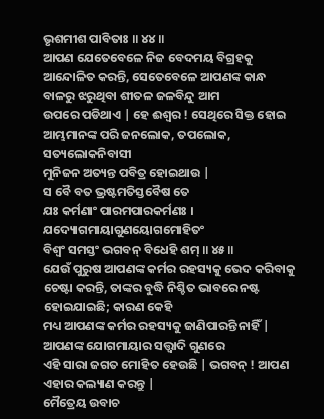ଭୃଶମୀଶ ପାବିତାଃ ॥ ୪୪॥
ଆପଣ ଯେତେବେଳେ ନିଜ ବେଦମୟ ବିଗ୍ରହକୁ ଆନ୍ଦୋଳିତ କରନ୍ତି, ସେତେବେଳେ ଆପଣଙ୍କ କାନ୍ଧ ବାଳରୁ ଝରୁଥିବା ଶୀତଳ ଜଳବିନ୍ଦୁ ଆମ
ଉପରେ ପଡିଥାଏ | ହେ ଈଶ୍ବର ! ସେଥିରେ ସିକ୍ତ ହୋଇ ଆମ୍ଭମାନଙ୍କ ପରି ଜନଲୋକ, ତପଲୋକ, ସତ୍ୟଲୋକନିବାସୀ
ମୁନିଜନ ଅତ୍ୟନ୍ତ ପବିତ୍ର ହୋଇଥାଉ |
ସ ବୈ ବତ ଭ୍ରଷ୍ଟମତିସ୍ତବୈଷ ତେ
ଯଃ କର୍ମଣାଂ ପାରମପାରକର୍ମଣଃ ।
ଯଦ୍ୟୋଗମାୟାଗୁଣୟୋଗମୋହିତଂ
ବିଶ୍ୱଂ ସମସ୍ତଂ ଭଗବନ୍ ବିଧେହି ଶମ୍ ॥ ୪୫॥
ଯେଉଁ ପୁରୁଷ ଆପଣଙ୍କ କର୍ମର ରହସ୍ୟକୁ ଭେଦ କରିବାକୁ ଚେଷ୍ଟା କରନ୍ତି, ତାଙ୍କର ବୁଦ୍ଧି ନିଶ୍ଚିତ ଭାବରେ ନଷ୍ଟ ହୋଇଯାଇଛି; କାରଣ କେହି
ମଧ୍ୟ ଆପଣଙ୍କ କର୍ମର ରହସ୍ୟକୁ ଜାଣିପାରନ୍ତି ନାହିଁ | ଆପଣଙ୍କ ଯୋଗମାୟାର ସତ୍ତ୍ଵାଦି ଗୁଣରେ
ଏହି ସାରା ଜଗତ ମୋହିତ ହେଉଛି | ଭଗବନ୍ ! ଆପଣ ଏହାର କଲ୍ୟାଣ କରନ୍ତୁ |
ମୈତ୍ରେୟ ଉବାଚ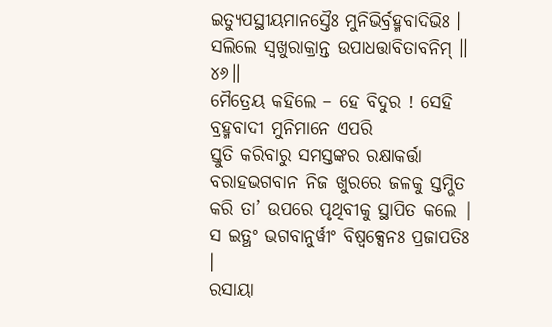ଇତ୍ୟୁପସ୍ଥୀୟମାନସ୍ତୈଃ ମୁନିଭିର୍ବ୍ରହ୍ମବାଦିଭିଃ ।
ସଲିଲେ ସ୍ୱଖୁରାକ୍ରାନ୍ତ ଉପାଧତ୍ତାବିତାବନିମ୍ ॥ ୪୬॥
ମୈତ୍ରେୟ କହିଲେ – ହେ ବିଦୁର ! ସେହି ବ୍ରହ୍ମବାଦୀ ମୁନିମାନେ ଏପରି
ସ୍ତୁତି କରିବାରୁ ସମସ୍ତଙ୍କର ରକ୍ଷାକର୍ତ୍ତା ବରାହଭଗବାନ ନିଜ ଖୁରରେ ଜଳକୁ ସ୍ତମ୍ଭିତ କରି ତା’ ଉପରେ ପୃଥିବୀକୁ ସ୍ଥାପିତ କଲେ |
ସ ଇତ୍ଥଂ ଭଗବାନୁର୍ୱୀଂ ବିଷ୍ୱକ୍ସେନଃ ପ୍ରଜାପତିଃ ।
ରସାୟା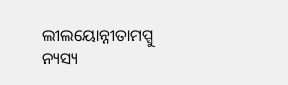ଲୀଲୟୋନ୍ନୀତାମପ୍ସୁ ନ୍ୟସ୍ୟ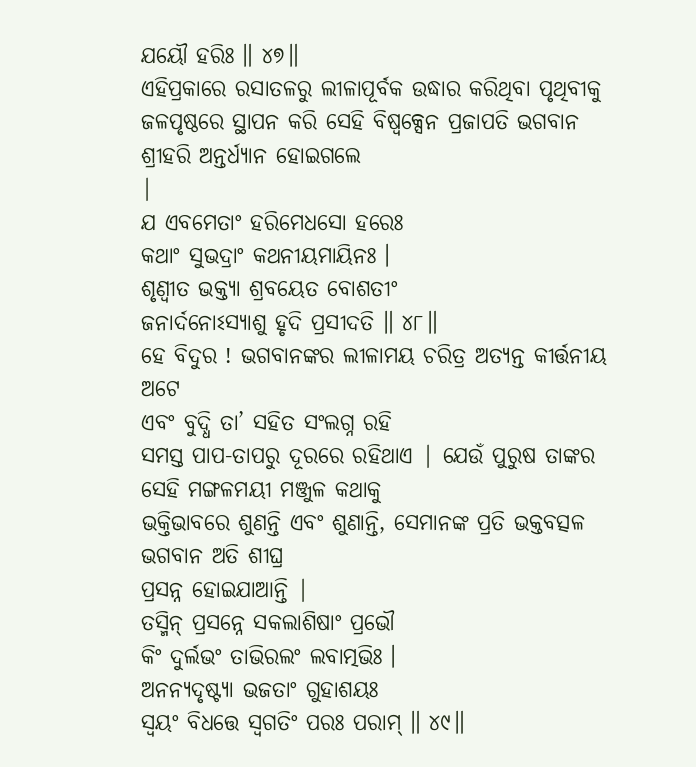ଯୟୌ ହରିଃ ॥ ୪୭॥
ଏହିପ୍ରକାରେ ରସାତଳରୁ ଲୀଳାପୂର୍ବକ ଉଦ୍ଧାର କରିଥିବା ପୃଥିବୀକୁ
ଜଳପୃଷ୍ଠରେ ସ୍ଥାପନ କରି ସେହି ବିଷ୍ବକ୍ସେନ ପ୍ରଜାପତି ଭଗବାନ ଶ୍ରୀହରି ଅନ୍ତର୍ଧ୍ୟାନ ହୋଇଗଲେ
|
ଯ ଏବମେତାଂ ହରିମେଧସୋ ହରେଃ
କଥାଂ ସୁଭଦ୍ରାଂ କଥନୀୟମାୟିନଃ ।
ଶୃଣ୍ୱୀତ ଭକ୍ତ୍ୟା ଶ୍ରବୟେତ ବୋଶତୀଂ
ଜନାର୍ଦନୋଽସ୍ୟାଶୁ ହୃଦି ପ୍ରସୀଦତି ॥ ୪୮॥
ହେ ବିଦୁର ! ଭଗବାନଙ୍କର ଲୀଳାମୟ ଚରିତ୍ର ଅତ୍ୟନ୍ତ କୀର୍ତ୍ତନୀୟ ଅଟେ
ଏବଂ ବୁଦ୍ଧି ତା’ ସହିତ ସଂଲଗ୍ନ ରହି
ସମସ୍ତ ପାପ-ତାପରୁ ଦୂରରେ ରହିଥାଏ | ଯେଉଁ ପୁରୁଷ ତାଙ୍କର ସେହି ମଙ୍ଗଳମୟୀ ମଞ୍ଜୁଳ କଥାକୁ
ଭକ୍ତିଭାବରେ ଶୁଣନ୍ତି ଏବଂ ଶୁଣାନ୍ତି, ସେମାନଙ୍କ ପ୍ରତି ଭକ୍ତବତ୍ସଳ ଭଗବାନ ଅତି ଶୀଘ୍ର
ପ୍ରସନ୍ନ ହୋଇଯାଆନ୍ତି |
ତସ୍ମିନ୍ ପ୍ରସନ୍ନେ ସକଲାଶିଷାଂ ପ୍ରଭୌ
କିଂ ଦୁର୍ଲଭଂ ତାଭିରଲଂ ଲବାତ୍ମଭିଃ ।
ଅନନ୍ୟଦୃଷ୍ଟ୍ୟା ଭଜତାଂ ଗୁହାଶୟଃ
ସ୍ୱୟଂ ବିଧତ୍ତେ ସ୍ୱଗତିଂ ପରଃ ପରାମ୍ ॥ ୪୯॥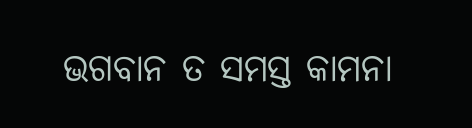ଭଗବାନ ତ ସମସ୍ତ କାମନା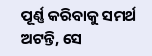ପୂର୍ଣ୍ଣ କରିବାକୁ ସମର୍ଥ ଅଟନ୍ତି, ସେ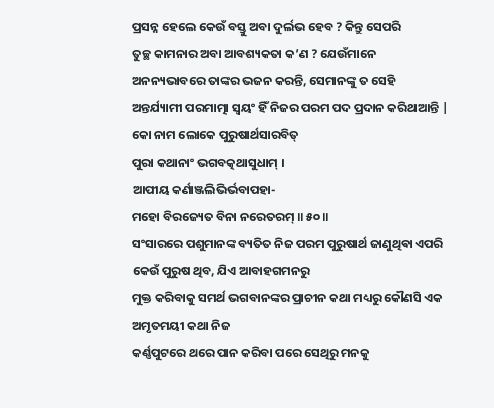ପ୍ରସନ୍ନ ହେଲେ କେଉଁ ବସ୍ତୁ ଅବା ଦୁର୍ଲଭ ହେବ ? କିନ୍ତୁ ସେପରି
ତୁଚ୍ଛ କାମନାର ଅବା ଆବଶ୍ୟକତା କ’ଣ ? ଯେଉଁମାନେ
ଅନନ୍ୟଭାବରେ ତାଙ୍କର ଭଜନ କରନ୍ତି, ସେମାନଙ୍କୁ ତ ସେହି
ଅନ୍ତର୍ଯ୍ୟାମୀ ପରମାତ୍ମା ସ୍ବୟଂ ହିଁ ନିଜର ପରମ ପଦ ପ୍ରଦାନ କରିଥାଆନ୍ତି |
କୋ ନାମ ଲୋକେ ପୁରୁଷାର୍ଥସାରବିତ୍
ପୁରା କଥାନାଂ ଭଗବତ୍କଥାସୁଧାମ୍ ।
ଆପୀୟ କର୍ଣାଞ୍ଜଲିଭିର୍ଭବାପହା-
ମହୋ ବିରଜ୍ୟେତ ବିନା ନରେତରମ୍ ॥ ୫୦॥
ସଂସାରରେ ପଶୁମାନଙ୍କ ବ୍ୟତିତ ନିଜ ପରମ ପୁରୁଷାର୍ଥ ଜାଣୁଥିଵା ଏପରି
କେଉଁ ପୁରୁଷ ଥିବ, ଯିଏ ଆବାହଗମନରୁ
ମୁକ୍ତ କରିବାକୁ ସମର୍ଥ ଭଗବାନଙ୍କର ପ୍ରାଚୀନ କଥା ମଧ୍ୟରୁ କୌଣସି ଏକ ଅମୃତମୟୀ କଥା ନିଜ
କର୍ଣ୍ଣପୁଟରେ ଥରେ ପାନ କରିବା ପରେ ସେଥିରୁ ମନକୁ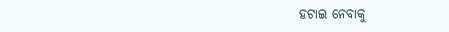ହଟାଇ ନେବାକୁ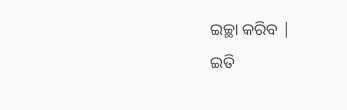ଇଚ୍ଛା କରିବ |
ଇତି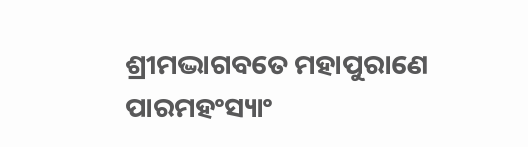ଶ୍ରୀମଦ୍ଭାଗବତେ ମହାପୁରାଣେ ପାରମହଂସ୍ୟାଂ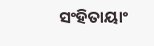ସଂହିତାୟାଂ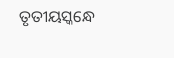ତୃତୀୟସ୍କନ୍ଧେ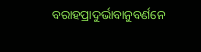ବରାହପ୍ରାଦୁର୍ଭାବାନୁବର୍ଣନେ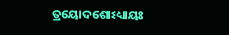ତ୍ରୟୋଦଶୋଽଧ୍ୟାୟଃ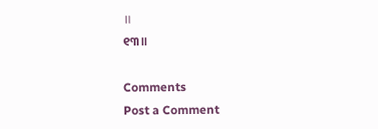॥
୧୩॥

Comments
Post a Comment